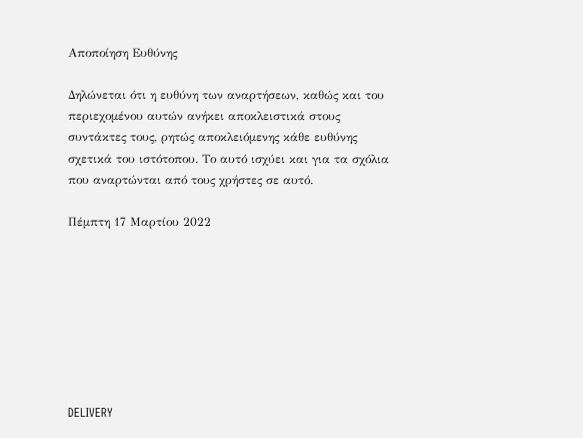Αποποίηση Ευθύνης

Δηλώνεται ότι η ευθύνη των αναρτήσεων, καθώς και του περιεχομένου αυτών ανήκει αποκλειστικά στους συντάκτες τους, ρητώς αποκλειόμενης κάθε ευθύνης σχετικά του ιστότοπου. Το αυτό ισχύει και για τα σχόλια που αναρτώνται από τους χρήστες σε αυτό.

Πέμπτη 17 Μαρτίου 2022








DELIVERY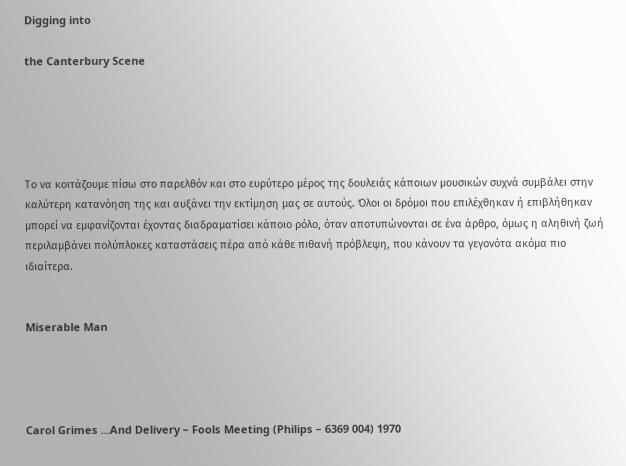Digging into

the Canterbury Scene





Το να κοιτάζουμε πίσω στο παρελθόν και στο ευρύτερο μέρος της δουλειάς κάποιων μουσικών συχνά συμβάλει στην καλύτερη κατανόηση της και αυξάνει την εκτίμηση μας σε αυτούς. Όλοι οι δρόμοι που επιλέχθηκαν ή επιβλήθηκαν μπορεί να εμφανίζονται έχοντας διαδραματίσει κάποιο ρόλο, όταν αποτυπώνονται σε ένα άρθρο, όμως η αληθινή ζωή περιλαμβάνει πολύπλοκες καταστάσεις πέρα από κάθε πιθανή πρόβλεψη, που κάνουν τα γεγονότα ακόμα πιο ιδιαίτερα.


Miserable Man




Carol Grimes ...And Delivery – Fools Meeting (Philips – 6369 004) 1970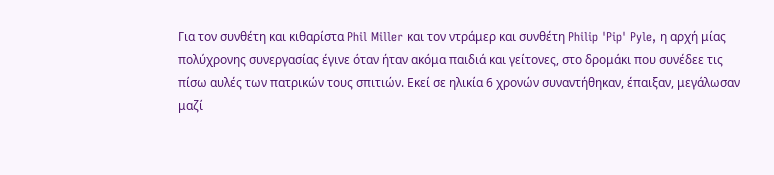Για τον συνθέτη και κιθαρίστα Phil Miller και τον ντράμερ και συνθέτη Philip 'Pip' Pyle, η αρχή μίας πολύχρονης συνεργασίας έγινε όταν ήταν ακόμα παιδιά και γείτονες, στο δρομάκι που συνέδεε τις πίσω αυλές των πατρικών τους σπιτιών. Εκεί σε ηλικία 6 χρονών συναντήθηκαν, έπαιξαν, μεγάλωσαν μαζί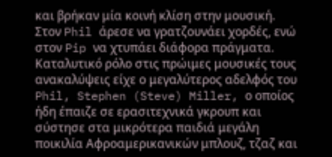και βρήκαν μία κοινή κλίση στην μουσική. Στον Phil άρεσε να γρατζουνάει χορδές, ενώ στον Pip να χτυπάει διάφορα πράγματα. Καταλυτικό ρόλο στις πρώιμες μουσικές τους ανακαλύψεις είχε ο μεγαλύτερος αδελφός του Phil, Stephen (Steve) Miller, ο οποίος ήδη έπαιζε σε ερασιτεχνικά γκρουπ και σύστησε στα μικρότερα παιδιά μεγάλη ποικιλία Αφροαμερικανικών μπλουζ, τζαζ και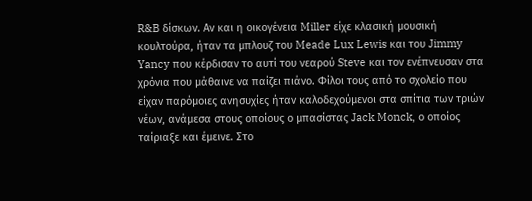R&B δίσκων. Αν και η οικογένεια Miller είχε κλασική μουσική κουλτούρα, ήταν τα μπλουζ του Meade Lux Lewis και του Jimmy Yancy που κέρδισαν το αυτί του νεαρού Steve και τον ενέπνευσαν στα χρόνια που μάθαινε να παίζει πιάνο. Φίλοι τους από το σχολείο που είχαν παρόμοιες ανησυχίες ήταν καλοδεχούμενοι στα σπίτια των τριών νέων, ανάμεσα στους οποίους ο μπασίστας Jack Monck, ο οποίος ταίριαξε και έμεινε. Στο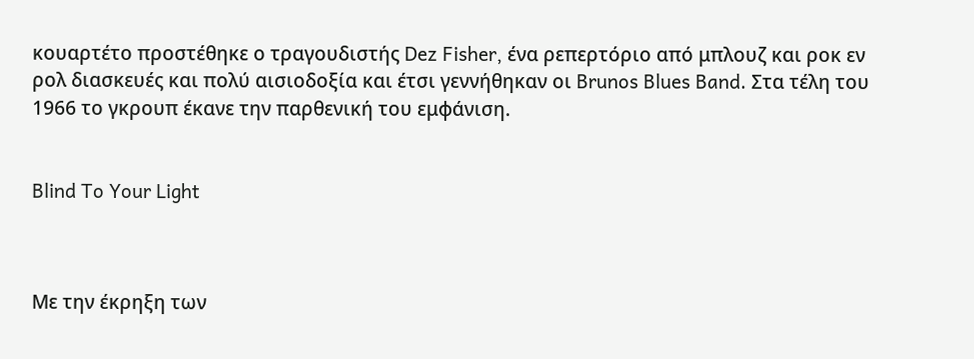κουαρτέτο προστέθηκε ο τραγουδιστής Dez Fisher, ένα ρεπερτόριο από μπλουζ και ροκ εν ρολ διασκευές και πολύ αισιοδοξία και έτσι γεννήθηκαν οι Brunos Blues Band. Στα τέλη του 1966 το γκρουπ έκανε την παρθενική του εμφάνιση.


Blind To Your Light



Με την έκρηξη των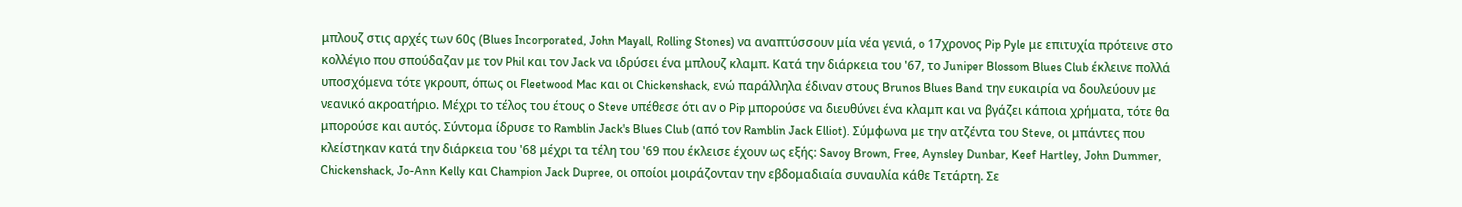μπλουζ στις αρχές των 60ς (Blues Incorporated, John Mayall, Rolling Stones) να αναπτύσσουν μία νέα γενιά, o 17χρονος Pip Pyle με επιτυχία πρότεινε στο κολλέγιο που σπούδαζαν με τον Phil και τον Jack να ιδρύσει ένα μπλουζ κλαμπ. Κατά την διάρκεια του '67, το Juniper Blossom Blues Club έκλεινε πολλά υποσχόμενα τότε γκρουπ, όπως οι Fleetwood Mac και οι Chickenshack, ενώ παράλληλα έδιναν στους Brunos Blues Band την ευκαιρία να δουλεύουν με νεανικό ακροατήριο. Μέχρι το τέλος του έτους ο Steve υπέθεσε ότι αν ο Pip μπορούσε να διευθύνει ένα κλαμπ και να βγάζει κάποια χρήματα, τότε θα μπορούσε και αυτός. Σύντομα ίδρυσε το Ramblin Jack's Blues Club (από τον Ramblin Jack Elliot). Σύμφωνα με την ατζέντα του Steve, οι μπάντες που κλείστηκαν κατά την διάρκεια του '68 μέχρι τα τέλη του '69 που έκλεισε έχουν ως εξής: Savoy Brown, Free, Aynsley Dunbar, Keef Hartley, John Dummer, Chickenshack, Jo-Ann Kelly και Champion Jack Dupree, οι οποίοι μοιράζονταν την εβδομαδιαία συναυλία κάθε Τετάρτη. Σε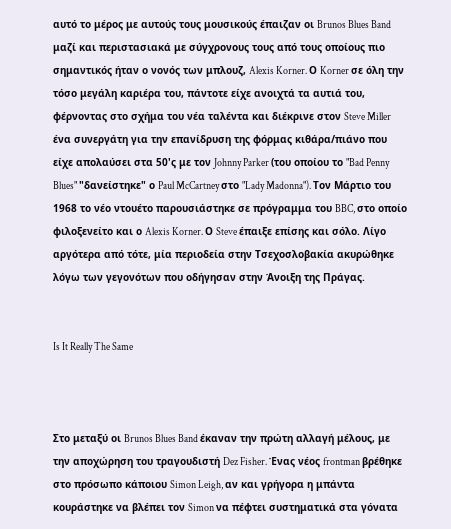αυτό το μέρος με αυτούς τους μουσικούς έπαιζαν οι Brunos Blues Band μαζί και περιστασιακά με σύγχρονους τους από τους οποίους πιο σημαντικός ήταν ο νονός των μπλουζ, Alexis Korner. Ο Korner σε όλη την τόσο μεγάλη καριέρα του, πάντοτε είχε ανοιχτά τα αυτιά του, φέρνοντας στο σχήμα του νέα ταλέντα και διέκρινε στον Steve Miller ένα συνεργάτη για την επανίδρυση της φόρμας κιθάρα/πιάνο που είχε απολαύσει στα 50'ς με τον Johnny Parker (του οποίου το "Bad Penny Blues" "δανείστηκε" ο Paul McCartney στο "Lady Madonna"). Τον Μάρτιο του 1968 το νέο ντουέτο παρουσιάστηκε σε πρόγραμμα του BBC, στο οποίο φιλοξενείτο και ο Alexis Korner. Ο Steve έπαιξε επίσης και σόλο. Λίγο αργότερα από τότε, μία περιοδεία στην Τσεχοσλοβακία ακυρώθηκε λόγω των γεγονότων που οδήγησαν στην Άνοιξη της Πράγας.


Is It Really The Same



Στο μεταξύ οι Brunos Blues Band έκαναν την πρώτη αλλαγή μέλους, με την αποχώρηση του τραγουδιστή Dez Fisher. Ένας νέος frontman βρέθηκε στο πρόσωπο κάποιου Simon Leigh, αν και γρήγορα η μπάντα κουράστηκε να βλέπει τον Simon να πέφτει συστηματικά στα γόνατα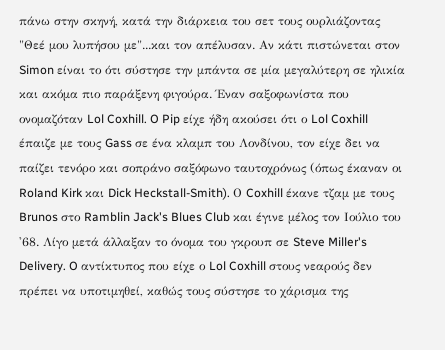πάνω στην σκηνή, κατά την διάρκεια του σετ τους ουρλιάζοντας "Θεέ μου λυπήσου με"...και τον απέλυσαν. Αν κάτι πιστώνεται στον Simon είναι το ότι σύστησε την μπάντα σε μία μεγαλύτερη σε ηλικία και ακόμα πιο παράξενη φιγούρα. Έναν σαξοφωνίστα που ονομαζόταν Lol Coxhill. O Pip είχε ήδη ακούσει ότι ο Lol Coxhill έπαιζε με τους Gass σε ένα κλαμπ του Λονδίνου, τον είχε δει να παίζει τενόρο και σοπράνο σαξόφωνο ταυτοχρόνως (όπως έκαναν οι Roland Kirk και Dick Heckstall-Smith). Ο Coxhill έκανε τζαμ με τους Brunos στο Ramblin Jack's Blues Club και έγινε μέλος τον Ιούλιο του '68. Λίγο μετά άλλαξαν το όνομα του γκρουπ σε Steve Miller's Delivery. O αντίκτυπος που είχε ο Lol Coxhill στους νεαρούς δεν πρέπει να υποτιμηθεί, καθώς τους σύστησε το χάρισμα της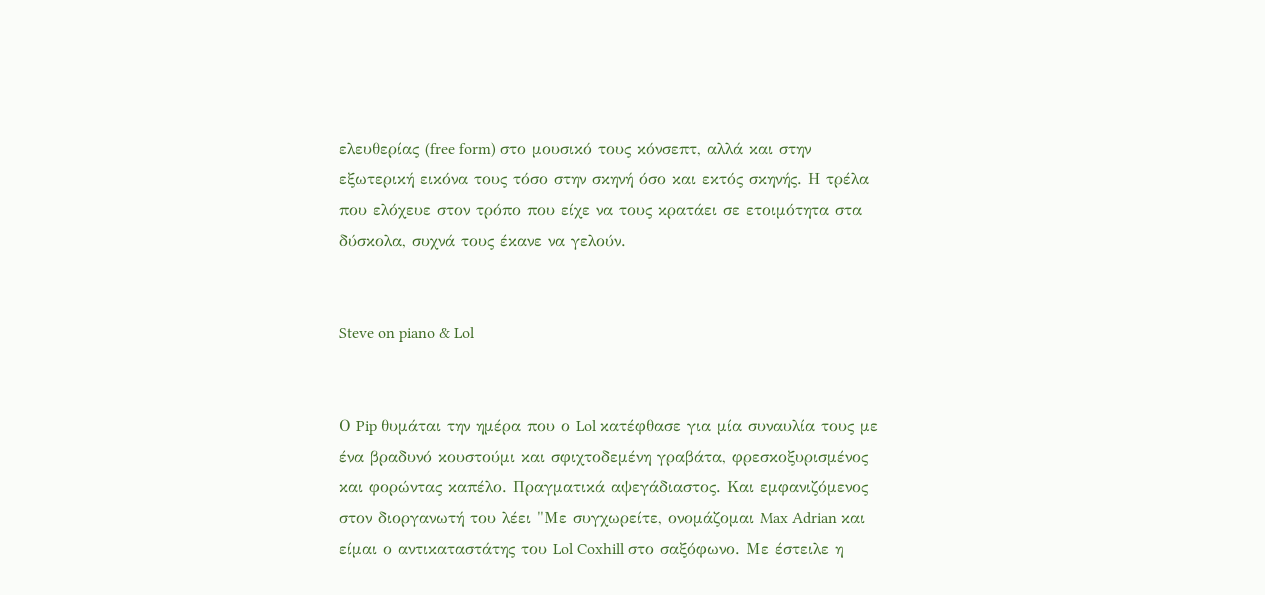ελευθερίας (free form) στο μουσικό τους κόνσεπτ, αλλά και στην εξωτερική εικόνα τους τόσο στην σκηνή όσο και εκτός σκηνής. Η τρέλα που ελόχευε στον τρόπο που είχε να τους κρατάει σε ετοιμότητα στα δύσκολα, συχνά τους έκανε να γελούν.


Steve on piano & Lol


Ο Pip θυμάται την ημέρα που ο Lol κατέφθασε για μία συναυλία τους με ένα βραδυνό κουστούμι και σφιχτοδεμένη γραβάτα, φρεσκοξυρισμένος και φορώντας καπέλο. Πραγματικά αψεγάδιαστος. Και εμφανιζόμενος στον διοργανωτή του λέει "Με συγχωρείτε, ονομάζομαι Max Adrian και είμαι ο αντικαταστάτης του Lol Coxhill στο σαξόφωνο. Με έστειλε η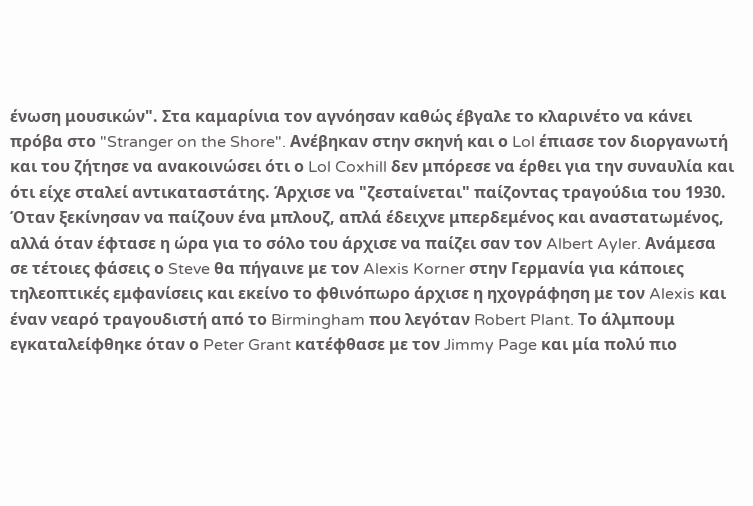ένωση μουσικών". Στα καμαρίνια τον αγνόησαν καθώς έβγαλε το κλαρινέτο να κάνει πρόβα στο "Stranger on the Shore". Ανέβηκαν στην σκηνή και ο Lol έπιασε τον διοργανωτή και του ζήτησε να ανακοινώσει ότι ο Lol Coxhill δεν μπόρεσε να έρθει για την συναυλία και ότι είχε σταλεί αντικαταστάτης. Άρχισε να "ζεσταίνεται" παίζοντας τραγούδια του 1930. Όταν ξεκίνησαν να παίζουν ένα μπλουζ, απλά έδειχνε μπερδεμένος και αναστατωμένος, αλλά όταν έφτασε η ώρα για το σόλο του άρχισε να παίζει σαν τον Albert Ayler. Ανάμεσα σε τέτοιες φάσεις ο Steve θα πήγαινε με τον Alexis Korner στην Γερμανία για κάποιες τηλεοπτικές εμφανίσεις και εκείνο το φθινόπωρο άρχισε η ηχογράφηση με τον Alexis και έναν νεαρό τραγουδιστή από το Birmingham που λεγόταν Robert Plant. Το άλμπουμ εγκαταλείφθηκε όταν ο Peter Grant κατέφθασε με τον Jimmy Page και μία πολύ πιο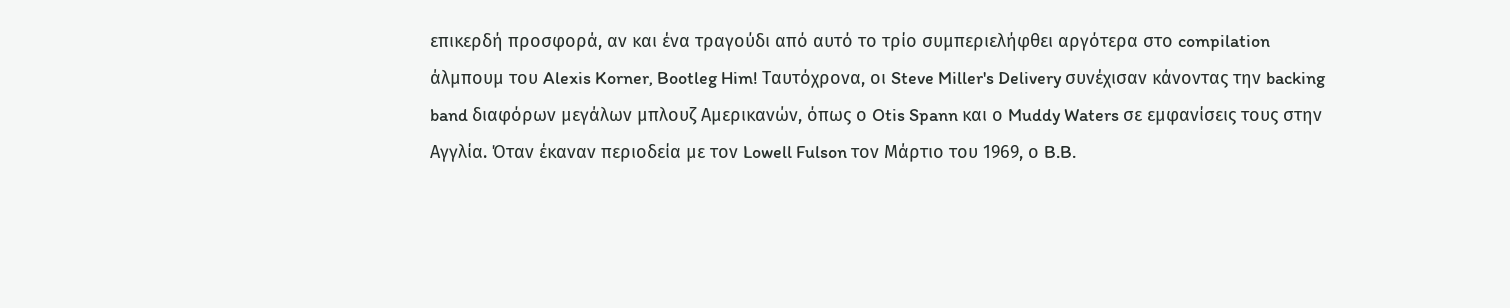επικερδή προσφορά, αν και ένα τραγούδι από αυτό το τρίο συμπεριελήφθει αργότερα στο compilation άλμπουμ του Alexis Korner, Bootleg Him! Ταυτόχρονα, οι Steve Miller's Delivery συνέχισαν κάνοντας την backing band διαφόρων μεγάλων μπλουζ Αμερικανών, όπως ο Otis Spann και ο Muddy Waters σε εμφανίσεις τους στην Αγγλία. Όταν έκαναν περιοδεία με τον Lowell Fulson τον Μάρτιο του 1969, ο B.B.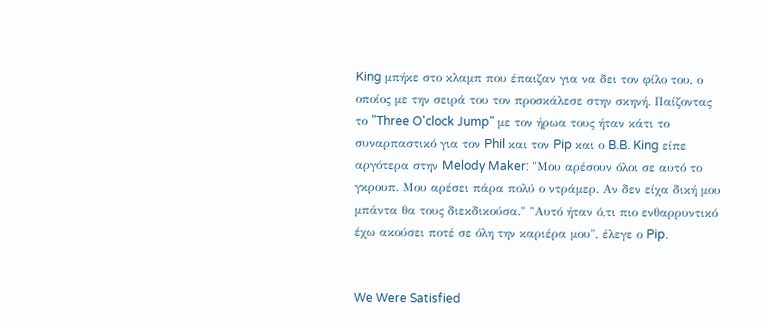King μπήκε στο κλαμπ που έπαιζαν για να δει τον φίλο του, ο οποίος με την σειρά του τον προσκάλεσε στην σκηνή. Παίζοντας το "Three O'clock Jump" με τον ήρωα τους ήταν κάτι το συναρπαστικό για τον Phil και τον Pip και ο B.B. King είπε αργότερα στην Melody Maker: "Μου αρέσουν όλοι σε αυτό το γκρουπ. Μου αρέσει πάρα πολύ ο ντράμερ. Αν δεν είχα δική μου μπάντα θα τους διεκδικούσα." "Αυτό ήταν ό,τι πιο ενθαρρυντικό έχω ακούσει ποτέ σε όλη την καριέρα μου", έλεγε ο Pip.


We Were Satisfied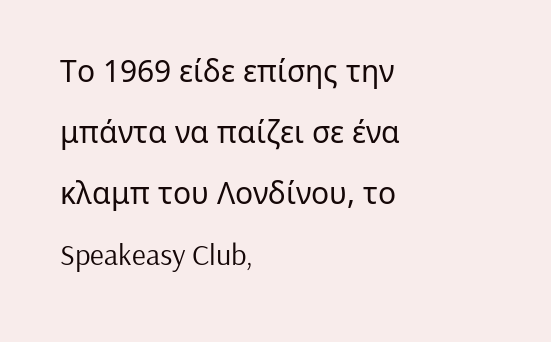Το 1969 είδε επίσης την μπάντα να παίζει σε ένα κλαμπ του Λονδίνου, το Speakeasy Club,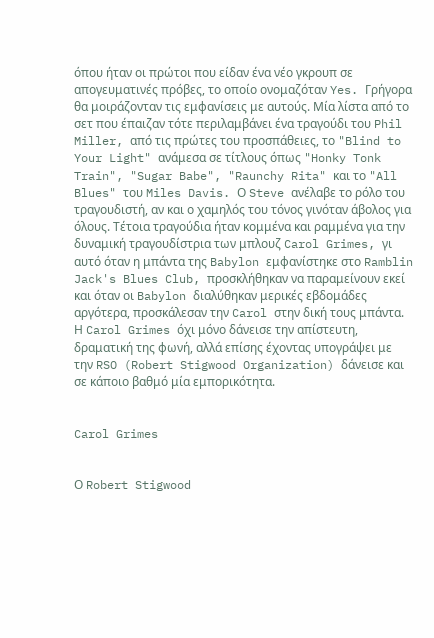όπου ήταν οι πρώτοι που είδαν ένα νέο γκρουπ σε απογευματινές πρόβες, το οποίο ονομαζόταν Yes. Γρήγορα θα μοιράζονταν τις εμφανίσεις με αυτούς. Μία λίστα από το σετ που έπαιζαν τότε περιλαμβάνει ένα τραγούδι του Phil Miller, από τις πρώτες του προσπάθειες, το "Blind to Your Light" ανάμεσα σε τίτλους όπως "Honky Tonk Train", "Sugar Babe", "Raunchy Rita" και το "All Blues" του Miles Davis. Ο Steve ανέλαβε το ρόλο του τραγουδιστή, αν και ο χαμηλός του τόνος γινόταν άβολος για όλους. Τέτοια τραγούδια ήταν κομμένα και ραμμένα για την δυναμική τραγουδίστρια των μπλουζ Carol Grimes, γι αυτό όταν η μπάντα της Babylon εμφανίστηκε στο Ramblin Jack's Blues Club, προσκλήθηκαν να παραμείνουν εκεί και όταν οι Babylon διαλύθηκαν μερικές εβδομάδες αργότερα, προσκάλεσαν την Carol στην δική τους μπάντα. Η Carol Grimes όχι μόνο δάνεισε την απίστευτη, δραματική της φωνή, αλλά επίσης έχοντας υπογράψει με την RSO (Robert Stigwood Organization) δάνεισε και σε κάποιο βαθμό μία εμπορικότητα.


Carol Grimes


Ο Robert Stigwood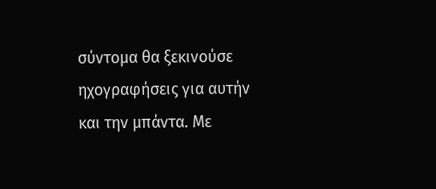σύντομα θα ξεκινούσε ηχογραφήσεις για αυτήν και την μπάντα. Με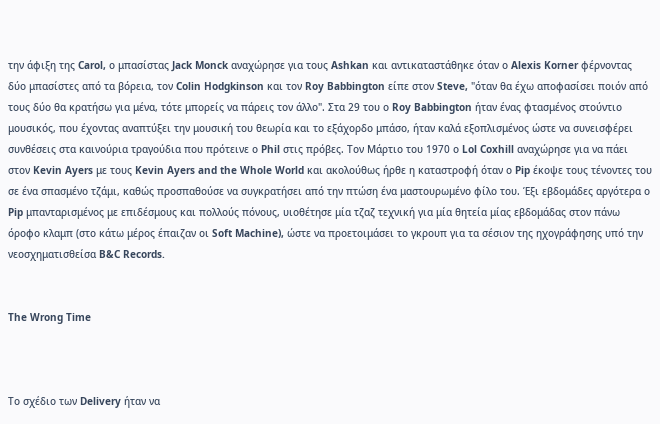την άφιξη της Carol, ο μπασίστας Jack Monck αναχώρησε για τους Ashkan και αντικαταστάθηκε όταν ο Alexis Korner φέρνοντας δύο μπασίστες από τα βόρεια, τον Colin Hodgkinson και τον Roy Babbington είπε στον Steve, "όταν θα έχω αποφασίσει ποιόν από τους δύο θα κρατήσω για μένα, τότε μπορείς να πάρεις τον άλλο". Στα 29 του ο Roy Babbington ήταν ένας φτασμένος στούντιο μουσικός, που έχοντας αναπτύξει την μουσική του θεωρία και το εξάχορδο μπάσο, ήταν καλά εξοπλισμένος ώστε να συνεισφέρει συνθέσεις στα καινούρια τραγούδια που πρότεινε ο Phil στις πρόβες. Τον Μάρτιο του 1970 ο Lol Coxhill αναχώρησε για να πάει στον Kevin Ayers με τους Kevin Ayers and the Whole World και ακολούθως ήρθε η καταστροφή όταν ο Pip έκοψε τους τένοντες του σε ένα σπασμένο τζάμι, καθώς προσπαθούσε να συγκρατήσει από την πτώση ένα μαστουρωμένο φίλο του. Έξι εβδομάδες αργότερα ο Pip μπανταρισμένος με επιδέσμους και πολλούς πόνους, υιοθέτησε μία τζαζ τεχνική για μία θητεία μίας εβδομάδας στον πάνω όροφο κλαμπ (στο κάτω μέρος έπαιζαν οι Soft Machine), ώστε να προετοιμάσει το γκρουπ για τα σέσιον της ηχογράφησης υπό την νεοσχηματισθείσα B&C Records.


The Wrong Time



Το σχέδιο των Delivery ήταν να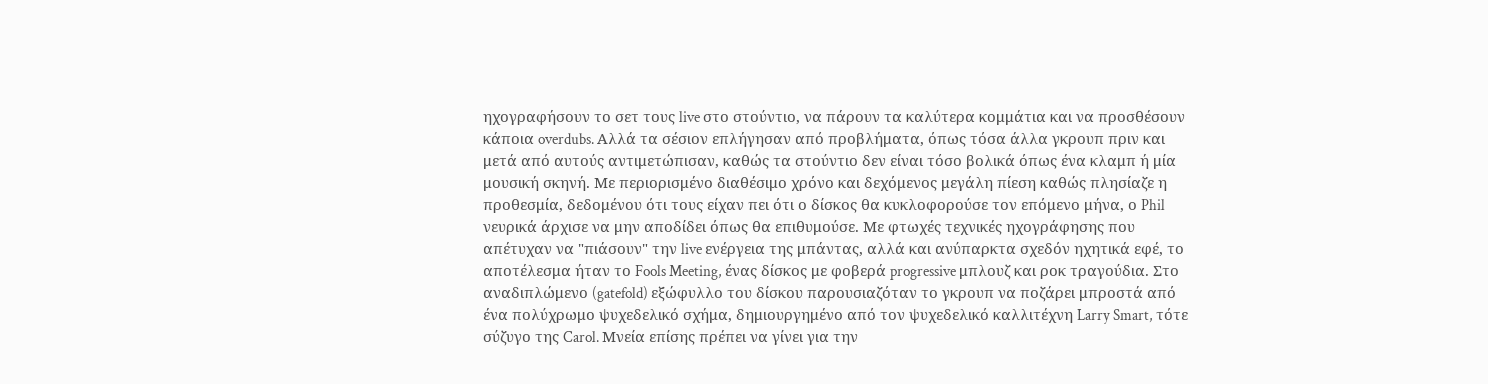ηχογραφήσουν το σετ τους live στο στούντιο, να πάρουν τα καλύτερα κομμάτια και να προσθέσουν κάποια overdubs. Αλλά τα σέσιον επλήγησαν από προβλήματα, όπως τόσα άλλα γκρουπ πριν και μετά από αυτούς αντιμετώπισαν, καθώς τα στούντιο δεν είναι τόσο βολικά όπως ένα κλαμπ ή μία μουσική σκηνή. Με περιορισμένο διαθέσιμο χρόνο και δεχόμενος μεγάλη πίεση καθώς πλησίαζε η προθεσμία, δεδομένου ότι τους είχαν πει ότι ο δίσκος θα κυκλοφορούσε τον επόμενο μήνα, ο Phil νευρικά άρχισε να μην αποδίδει όπως θα επιθυμούσε. Με φτωχές τεχνικές ηχογράφησης που απέτυχαν να "πιάσουν" την live ενέργεια της μπάντας, αλλά και ανύπαρκτα σχεδόν ηχητικά εφέ, το αποτέλεσμα ήταν το Fools Meeting, ένας δίσκος με φοβερά progressive μπλουζ και ροκ τραγούδια. Στο αναδιπλώμενο (gatefold) εξώφυλλο του δίσκου παρουσιαζόταν το γκρουπ να ποζάρει μπροστά από ένα πολύχρωμο ψυχεδελικό σχήμα, δημιουργημένο από τον ψυχεδελικό καλλιτέχνη Larry Smart, τότε σύζυγο της Carol. Μνεία επίσης πρέπει να γίνει για την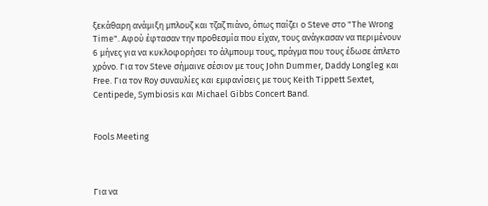ξεκάθαρη ανάμιξη μπλουζ και τζαζ πιάνο, όπως παίζει ο Steve στο "The Wrong Time". Αφού έφτασαν την προθεσμία που είχαν, τους ανάγκασαν να περιμένουν 6 μήνες για να κυκλοφορήσει το άλμπουμ τους, πράγμα που τους έδωσε άπλετο χρόνο. Για τον Steve σήμαινε σέσιον με τους John Dummer, Daddy Longleg και Free. Για τον Roy συναυλίες και εμφανίσεις με τους Keith Tippett Sextet, Centipede, Symbiosis και Michael Gibbs Concert Band.


Fools Meeting



Για να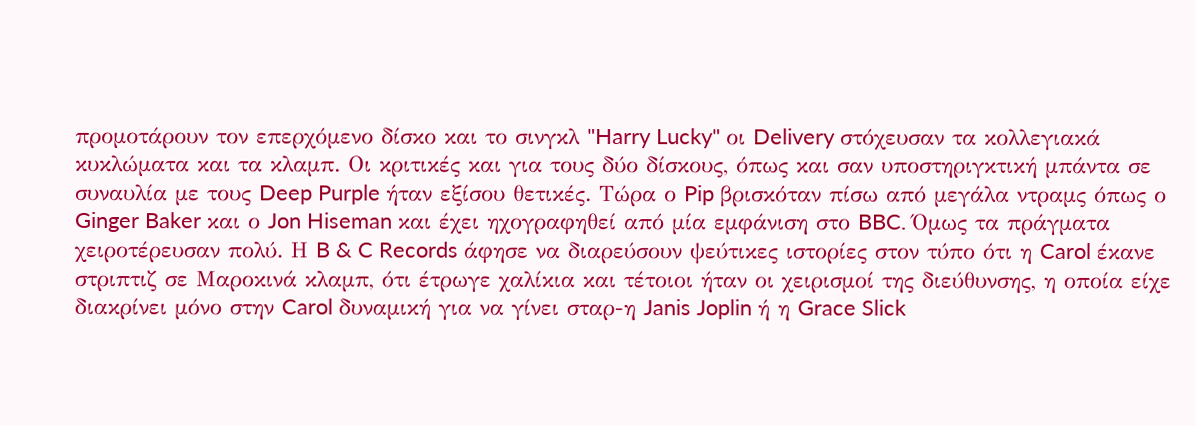προμοτάρουν τον επερχόμενο δίσκο και το σινγκλ "Harry Lucky" οι Delivery στόχευσαν τα κολλεγιακά κυκλώματα και τα κλαμπ. Οι κριτικές και για τους δύο δίσκους, όπως και σαν υποστηριγκτική μπάντα σε συναυλία με τους Deep Purple ήταν εξίσου θετικές. Τώρα ο Pip βρισκόταν πίσω από μεγάλα ντραμς όπως ο Ginger Baker και ο Jon Hiseman και έχει ηχογραφηθεί από μία εμφάνιση στο BBC. Όμως τα πράγματα χειροτέρευσαν πολύ. Η B & C Records άφησε να διαρεύσουν ψεύτικες ιστορίες στον τύπο ότι η Carol έκανε στριπτιζ σε Μαροκινά κλαμπ, ότι έτρωγε χαλίκια και τέτοιοι ήταν οι χειρισμοί της διεύθυνσης, η οποία είχε διακρίνει μόνο στην Carol δυναμική για να γίνει σταρ-η Janis Joplin ή η Grace Slick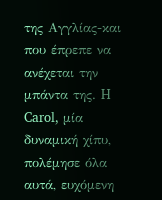της Αγγλίας-και που έπρεπε να ανέχεται την μπάντα της. H Carol, μία δυναμική χίπυ, πολέμησε όλα αυτά, ευχόμενη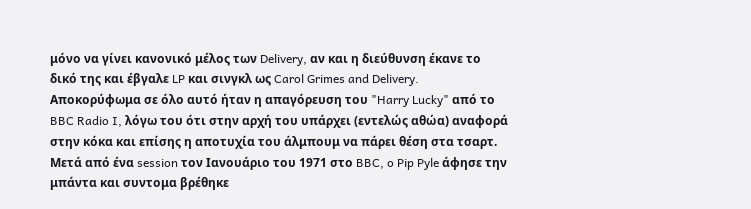μόνο να γίνει κανονικό μέλος των Delivery, αν και η διεύθυνση έκανε το δικό της και έβγαλε LP και σινγκλ ως Carol Grimes and Delivery. Aποκορύφωμα σε όλο αυτό ήταν η απαγόρευση του "Harry Lucky" από το BBC Radio I, λόγω του ότι στην αρχή του υπάρχει (εντελώς αθώα) αναφορά στην κόκα και επίσης η αποτυχία του άλμπουμ να πάρει θέση στα τσαρτ. Μετά από ένα session τον Ιανουάριο του 1971 στο BBC, o Pip Pyle άφησε την μπάντα και συντομα βρέθηκε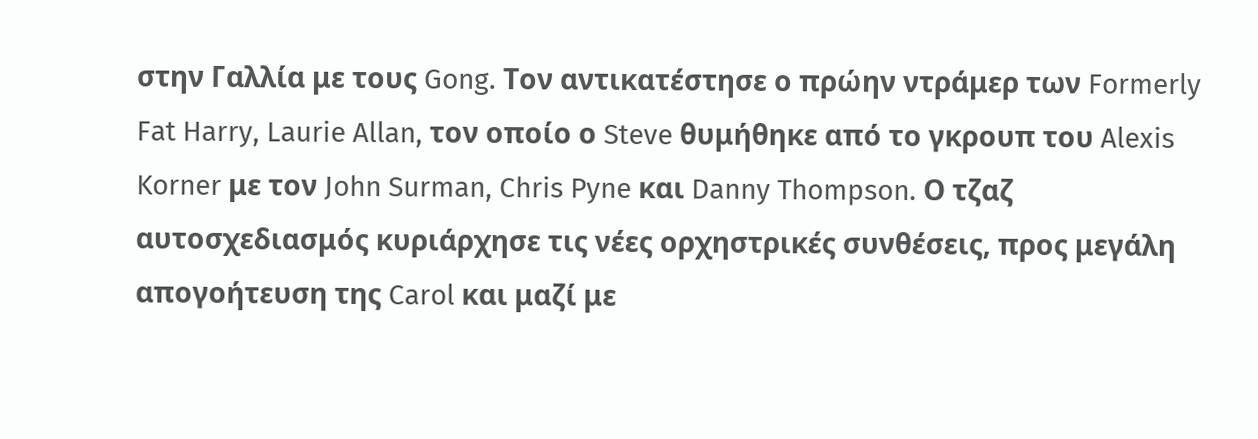στην Γαλλία με τους Gong. Τον αντικατέστησε ο πρώην ντράμερ των Formerly Fat Harry, Laurie Allan, τον οποίο ο Steve θυμήθηκε από το γκρουπ του Alexis Korner με τον John Surman, Chris Pyne και Danny Thompson. Ο τζαζ αυτοσχεδιασμός κυριάρχησε τις νέες ορχηστρικές συνθέσεις, προς μεγάλη απογοήτευση της Carol και μαζί με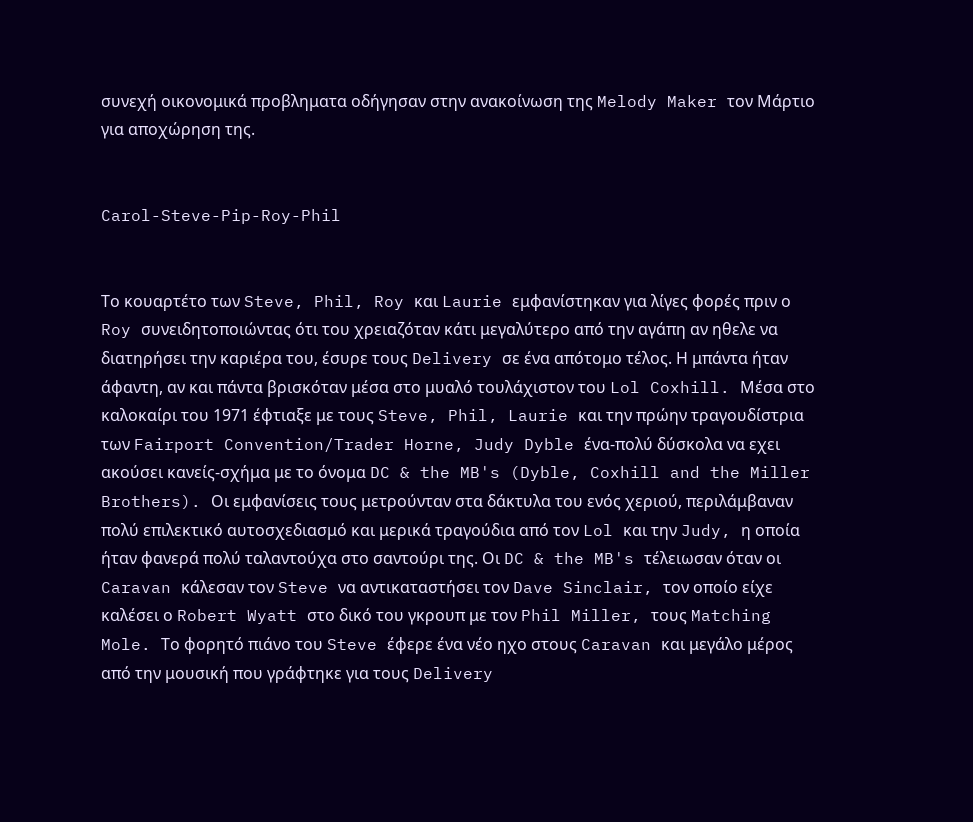συνεχή οικονομικά προβληματα οδήγησαν στην ανακοίνωση της Melody Maker τον Μάρτιο για αποχώρηση της.


Carol-Steve-Pip-Roy-Phil


Το κουαρτέτο των Steve, Phil, Roy και Laurie εμφανίστηκαν για λίγες φορές πριν ο Roy συνειδητοποιώντας ότι του χρειαζόταν κάτι μεγαλύτερο από την αγάπη αν ηθελε να διατηρήσει την καριέρα του, έσυρε τους Delivery σε ένα απότομο τέλος. Η μπάντα ήταν άφαντη, αν και πάντα βρισκόταν μέσα στο μυαλό τουλάχιστον του Lol Coxhill. Μέσα στο καλοκαίρι του 1971 έφτιαξε με τους Steve, Phil, Laurie και την πρώην τραγουδίστρια των Fairport Convention/Trader Horne, Judy Dyble ένα-πολύ δύσκολα να εχει ακούσει κανείς-σχήμα με το όνομα DC & the MB's (Dyble, Coxhill and the Miller Brothers). Οι εμφανίσεις τους μετρούνταν στα δάκτυλα του ενός χεριού, περιλάμβαναν πολύ επιλεκτικό αυτοσχεδιασμό και μερικά τραγούδια από τον Lol και την Judy, η οποία ήταν φανερά πολύ ταλαντούχα στο σαντούρι της. Οι DC & the MB's τέλειωσαν όταν οι Caravan κάλεσαν τον Steve να αντικαταστήσει τον Dave Sinclair, τον οποίο είχε καλέσει ο Robert Wyatt στο δικό του γκρουπ με τον Phil Miller, τους Matching Mole. Το φορητό πιάνο του Steve έφερε ένα νέο ηχο στους Caravan και μεγάλο μέρος από την μουσική που γράφτηκε για τους Delivery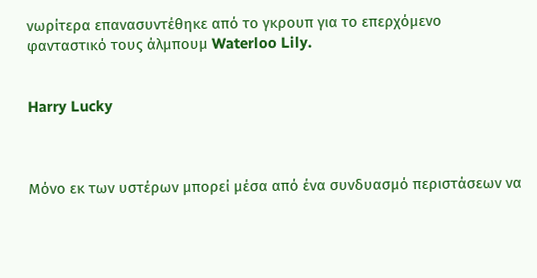νωρίτερα επανασυντέθηκε από το γκρουπ για το επερχόμενο φανταστικό τους άλμπουμ Waterloo Lily.


Harry Lucky



Μόνο εκ των υστέρων μπορεί μέσα από ένα συνδυασμό περιστάσεων να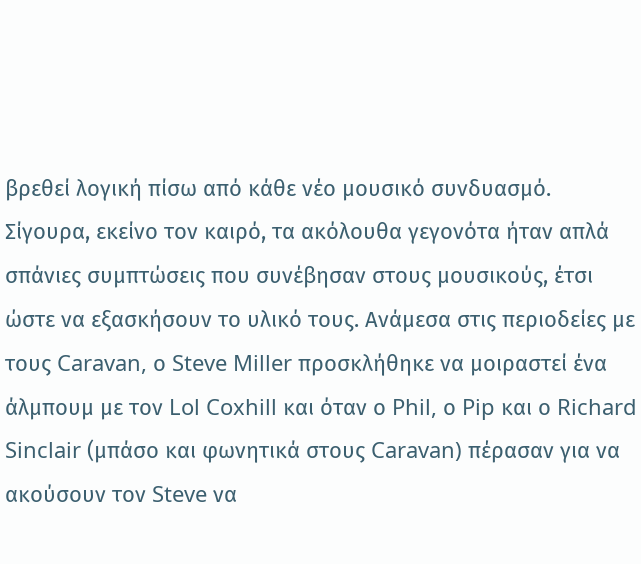βρεθεί λογική πίσω από κάθε νέο μουσικό συνδυασμό. Σίγουρα, εκείνο τον καιρό, τα ακόλουθα γεγονότα ήταν απλά σπάνιες συμπτώσεις που συνέβησαν στους μουσικούς, έτσι ώστε να εξασκήσουν το υλικό τους. Ανάμεσα στις περιοδείες με τους Caravan, ο Steve Miller προσκλήθηκε να μοιραστεί ένα άλμπουμ με τον Lol Coxhill και όταν ο Phil, ο Pip και ο Richard Sinclair (μπάσο και φωνητικά στους Caravan) πέρασαν για να ακούσουν τον Steve να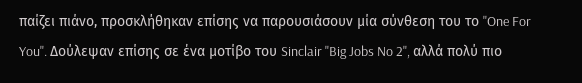παίζει πιάνο, προσκλήθηκαν επίσης να παρουσιάσουν μία σύνθεση του το ''One For You''. Δούλεψαν επίσης σε ένα μοτίβο του Sinclair ''Big Jobs No 2'', αλλά πολύ πιο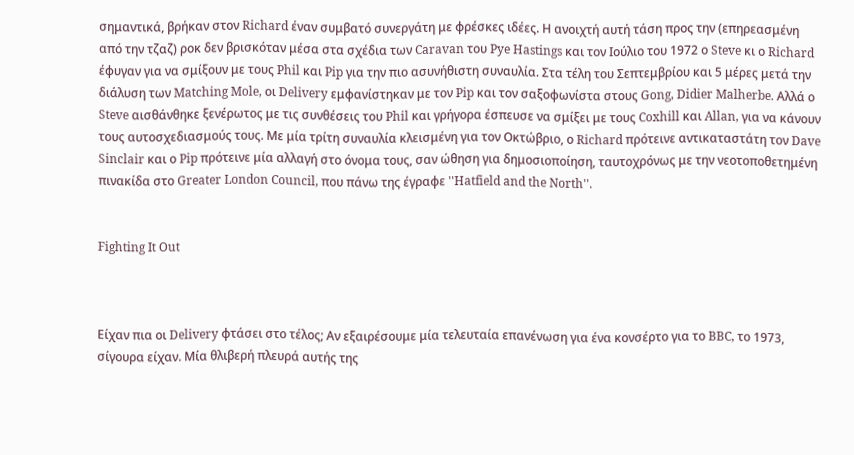σημαντικά, βρήκαν στον Richard έναν συμβατό συνεργάτη με φρέσκες ιδέες. Η ανοιχτή αυτή τάση προς την (επηρεασμένη από την τζαζ) ροκ δεν βρισκόταν μέσα στα σχέδια των Caravan του Pye Hastings και τον Ιούλιο του 1972 ο Steve κι ο Richard έφυγαν για να σμίξουν με τους Phil και Pip για την πιο ασυνήθιστη συναυλία. Στα τέλη του Σεπτεμβρίου και 5 μέρες μετά την διάλυση των Matching Mole, οι Delivery εμφανίστηκαν με τον Pip και τον σαξοφωνίστα στους Gong, Didier Malherbe. Αλλά ο Steve αισθάνθηκε ξενέρωτος με τις συνθέσεις του Phil και γρήγορα έσπευσε να σμίξει με τους Coxhill και Allan, για να κάνουν τους αυτοσχεδιασμούς τους. Με μία τρίτη συναυλία κλεισμένη για τον Οκτώβριο, ο Richard πρότεινε αντικαταστάτη τον Dave Sinclair και ο Pip πρότεινε μία αλλαγή στο όνομα τους, σαν ώθηση για δημοσιοποίηση, ταυτοχρόνως με την νεοτοποθετημένη πινακίδα στο Greater London Council, που πάνω της έγραφε ''Hatfield and the North''.


Fighting It Out



Είχαν πια οι Delivery φτάσει στο τέλος; Αν εξαιρέσουμε μία τελευταία επανένωση για ένα κονσέρτο για το BBC, το 1973, σίγουρα είχαν. Μία θλιβερή πλευρά αυτής της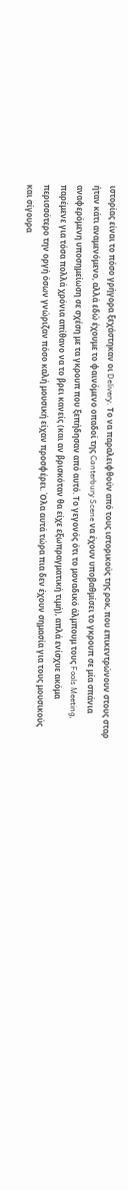ιστορίας είναι το πόσο γρήγορα ξεχάστηκαν οι Delivery. Το να παραλειφθούν από τους ιστορικούς της ροκ, που επικεντρώνουν στους σταρ ήταν κάτι αναμενόμενο, αλλά εδώ έχουμε το φαινόμενο οπαδοί της Canterbury Scene να έχουν υποβαθμίσει το γκρουπ σε μία σπάνια αναφερόμενη υποσημείωση σε σχέση με τα γκρουπ που ξεπήδησαν από αυτό. Το γεγονός ότι το μοναδικό άλμπουμ τους Fools Meeting, παρέμενε για τόσα πολλά χρόνια απίθανο να το βρει κανείς (και αν βρισκόταν θα είχε εξωπραγματική τιμή), απλά ενίσχυε ακόμα περισσότερο την οργή όσων γνώριζαν πόσο καλή μουσική είχαν προσφέρει. Όλα αυτά τώρα πια δεν έχουν σημασία για τους μουσικούς και σίγουρα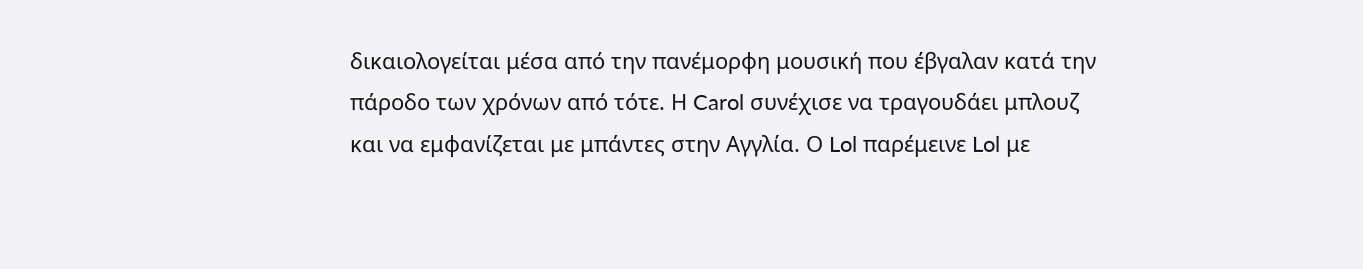δικαιολογείται μέσα από την πανέμορφη μουσική που έβγαλαν κατά την πάροδο των χρόνων από τότε. Η Carol συνέχισε να τραγουδάει μπλουζ και να εμφανίζεται με μπάντες στην Αγγλία. Ο Lol παρέμεινε Lol με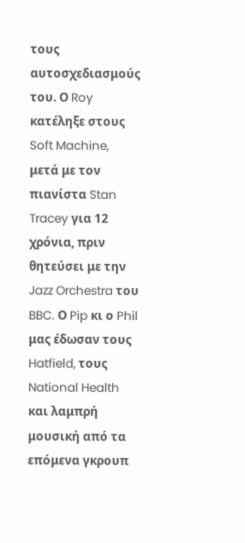τους αυτοσχεδιασμούς του. Ο Roy κατέληξε στους Soft Machine, μετά με τον πιανίστα Stan Tracey για 12 χρόνια, πριν θητεύσει με την Jazz Orchestra του BBC. Ο Pip κι ο Phil μας έδωσαν τους Hatfield, τους National Health και λαμπρή μουσική από τα επόμενα γκρουπ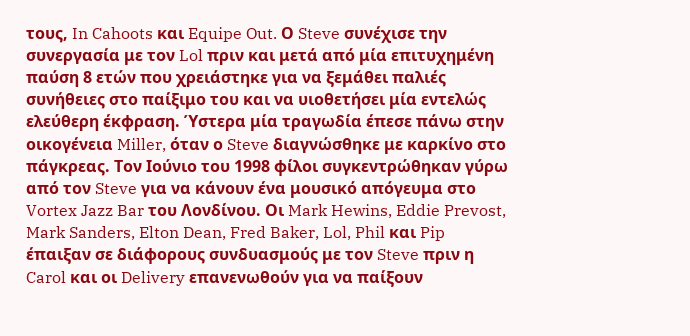τους, In Cahoots και Equipe Out. Ο Steve συνέχισε την συνεργασία με τον Lol πριν και μετά από μία επιτυχημένη παύση 8 ετών που χρειάστηκε για να ξεμάθει παλιές συνήθειες στο παίξιμο του και να υιοθετήσει μία εντελώς ελεύθερη έκφραση. Ύστερα μία τραγωδία έπεσε πάνω στην οικογένεια Miller, όταν ο Steve διαγνώσθηκε με καρκίνο στο πάγκρεας. Τον Ιούνιο του 1998 φίλοι συγκεντρώθηκαν γύρω από τον Steve για να κάνουν ένα μουσικό απόγευμα στο Vortex Jazz Bar του Λονδίνου. Οι Mark Hewins, Eddie Prevost, Mark Sanders, Elton Dean, Fred Baker, Lol, Phil και Pip έπαιξαν σε διάφορους συνδυασμούς με τον Steve πριν η Carol και οι Delivery επανενωθούν για να παίξουν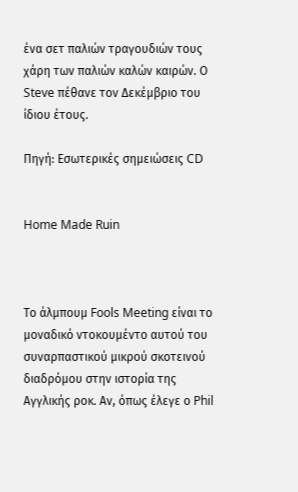ένα σετ παλιών τραγουδιών τους χάρη των παλιών καλών καιρών. Ο Steve πέθανε τον Δεκέμβριο του ίδιου έτους.

Πηγή: Εσωτερικές σημειώσεις CD


Home Made Ruin



Το άλμπουμ Fools Meeting είναι το μοναδικό ντοκουμέντο αυτού του συναρπαστικού μικρού σκοτεινού διαδρόμου στην ιστορία της Αγγλικής ροκ. Αν, όπως έλεγε ο Phil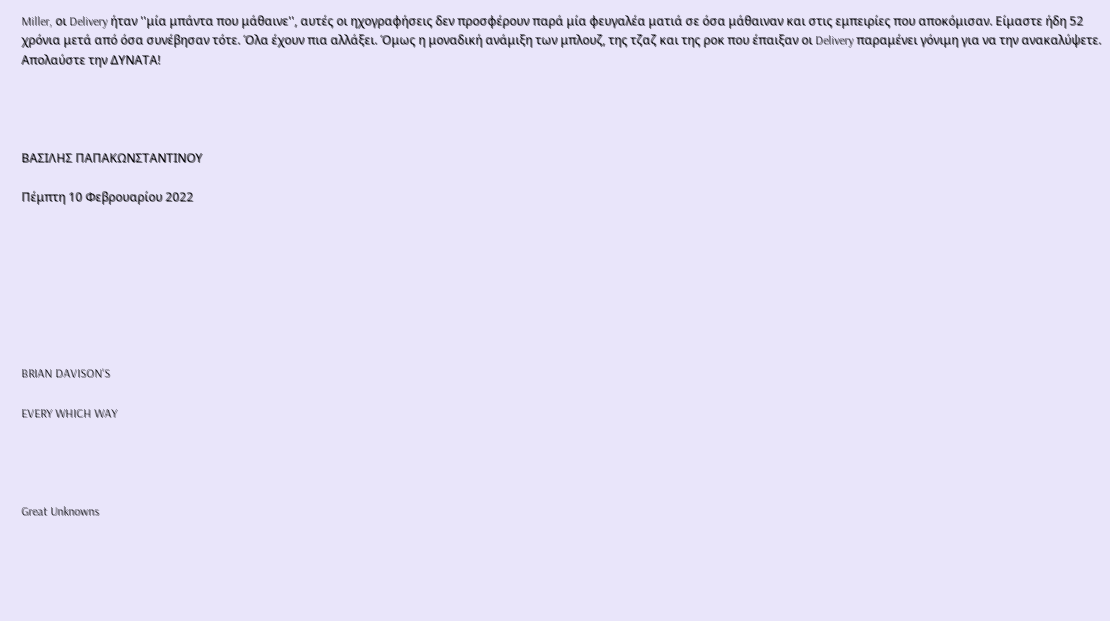Miller, οι Delivery ήταν ''μία μπάντα που μάθαινε'', αυτές οι ηχογραφήσεις δεν προσφέρουν παρά μία φευγαλέα ματιά σε όσα μάθαιναν και στις εμπειρίες που αποκόμισαν. Είμαστε ήδη 52 χρόνια μετά από όσα συνέβησαν τότε. Όλα έχουν πια αλλάξει. Όμως η μοναδική ανάμιξη των μπλουζ, της τζαζ και της ροκ που έπαιξαν οι Delivery παραμένει γόνιμη για να την ανακαλύψετε. Απολαύστε την ΔΥΝΑΤΑ!




ΒΑΣΙΛΗΣ ΠΑΠΑΚΩΝΣΤΑΝΤΙΝΟΥ

Πέμπτη 10 Φεβρουαρίου 2022








BRIAN DAVISON'S

EVERY WHICH WAY




Great Unknowns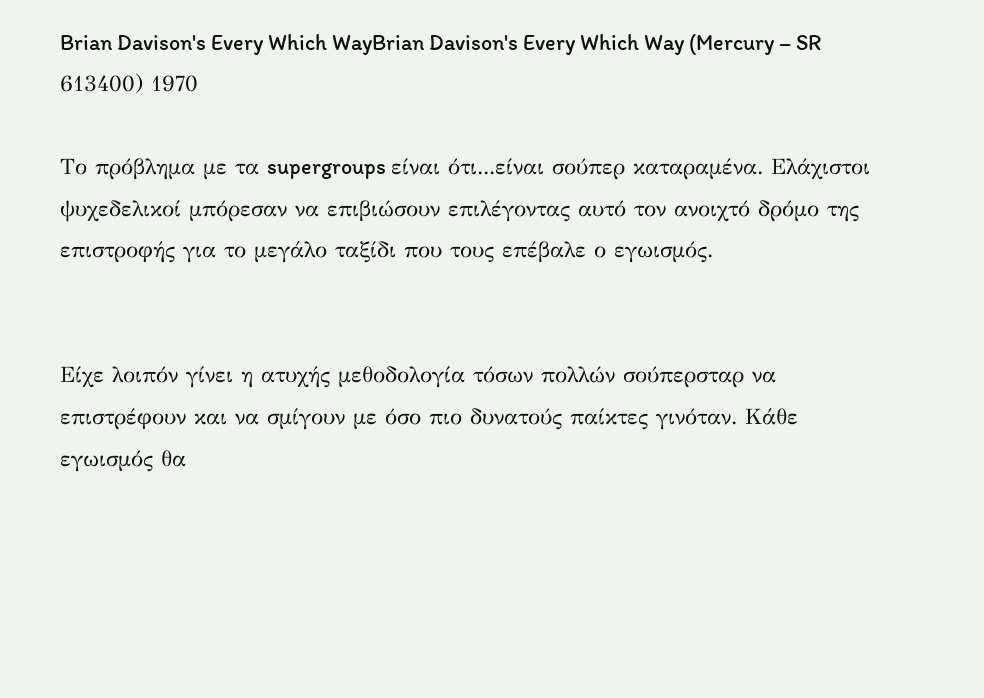Brian Davison's Every Which WayBrian Davison's Every Which Way (Mercury – SR 613400) 1970

Το πρόβλημα με τα supergroups είναι ότι...είναι σούπερ καταραμένα. Ελάχιστοι ψυχεδελικοί μπόρεσαν να επιβιώσουν επιλέγοντας αυτό τον ανοιχτό δρόμο της επιστροφής για το μεγάλο ταξίδι που τους επέβαλε ο εγωισμός.


Είχε λοιπόν γίνει η ατυχής μεθοδολογία τόσων πολλών σούπερσταρ να επιστρέφουν και να σμίγουν με όσο πιο δυνατούς παίκτες γινόταν. Κάθε εγωισμός θα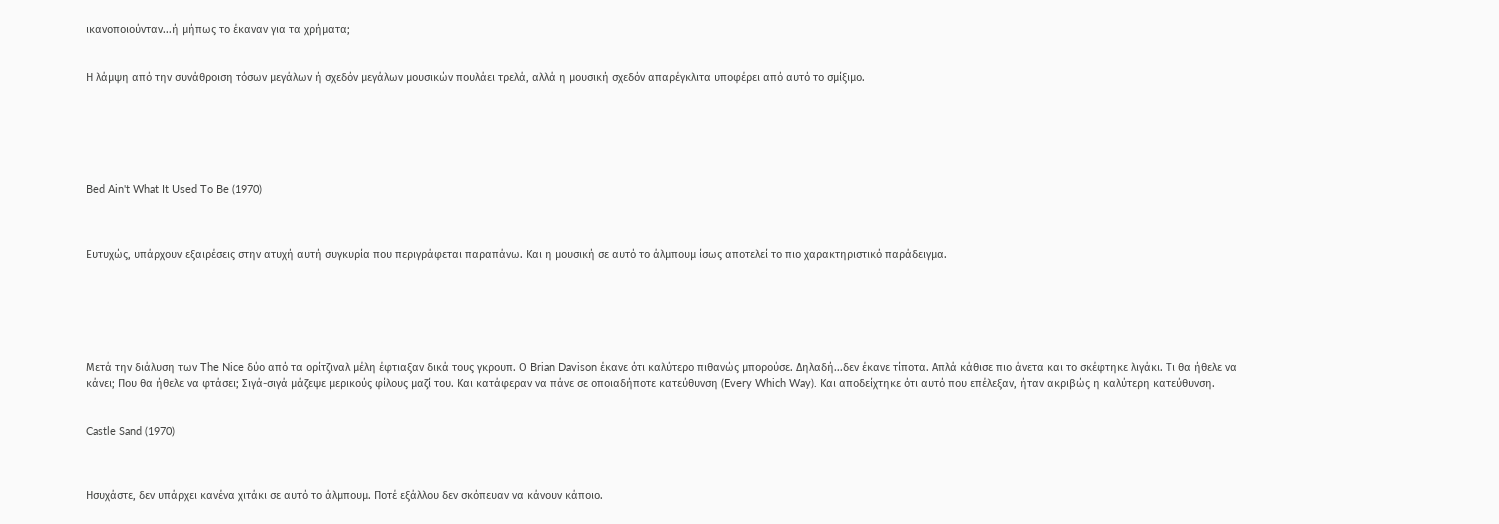ικανοποιούνταν...ή μήπως το έκαναν για τα χρήματα;


Η λάμψη από την συνάθροιση τόσων μεγάλων ή σχεδόν μεγάλων μουσικών πουλάει τρελά, αλλά η μουσική σχεδόν απαρέγκλιτα υποφέρει από αυτό το σμίξιμο.






Bed Ain't What It Used To Be (1970)



Ευτυχώς, υπάρχουν εξαιρέσεις στην ατυχή αυτή συγκυρία που περιγράφεται παραπάνω. Και η μουσική σε αυτό το άλμπουμ ίσως αποτελεί το πιο χαρακτηριστικό παράδειγμα.






Μετά την διάλυση των The Nice δύο από τα ορίτζιναλ μέλη έφτιαξαν δικά τους γκρουπ. Ο Brian Davison έκανε ότι καλύτερο πιθανώς μπορούσε. Δηλαδή...δεν έκανε τίποτα. Απλά κάθισε πιο άνετα και το σκέφτηκε λιγάκι. Τι θα ήθελε να κάνει; Που θα ήθελε να φτάσει; Σιγά-σιγά μάζεψε μερικούς φίλους μαζί του. Και κατάφεραν να πάνε σε οποιαδήποτε κατεύθυνση (Every Which Way). Και αποδείχτηκε ότι αυτό που επέλεξαν, ήταν ακριβώς η καλύτερη κατεύθυνση.


Castle Sand (1970)



Ησυχάστε, δεν υπάρχει κανένα χιτάκι σε αυτό το άλμπουμ. Ποτέ εξάλλου δεν σκόπευαν να κάνουν κάποιο.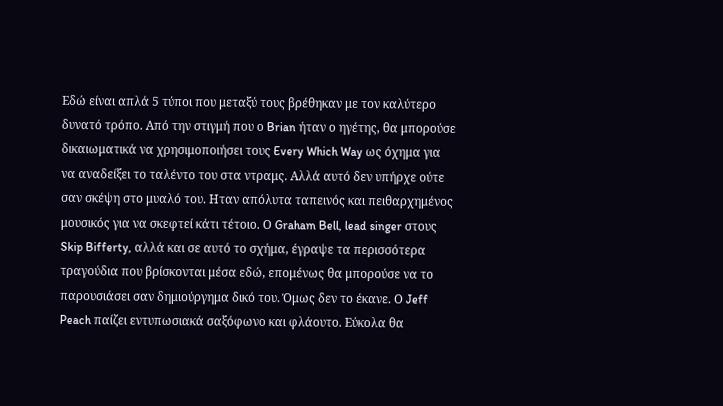Εδώ είναι απλά 5 τύποι που μεταξύ τους βρέθηκαν με τον καλύτερο δυνατό τρόπο. Από την στιγμή που ο Brian ήταν ο ηγέτης, θα μπορούσε δικαιωματικά να χρησιμοποιήσει τους Every Which Way ως όχημα για να αναδείξει το ταλέντο του στα ντραμς. Αλλά αυτό δεν υπήρχε ούτε σαν σκέψη στο μυαλό του. Ηταν απόλυτα ταπεινός και πειθαρχημένος μουσικός για να σκεφτεί κάτι τέτοιο. Ο Graham Bell, lead singer στους Skip Bifferty, αλλά και σε αυτό το σχήμα, έγραψε τα περισσότερα τραγούδια που βρίσκονται μέσα εδώ, επομένως θα μπορούσε να το παρουσιάσει σαν δημιούργημα δικό του. Όμως δεν το έκανε. Ο Jeff Peach παίζει εντυπωσιακά σαξόφωνο και φλάουτο. Εύκολα θα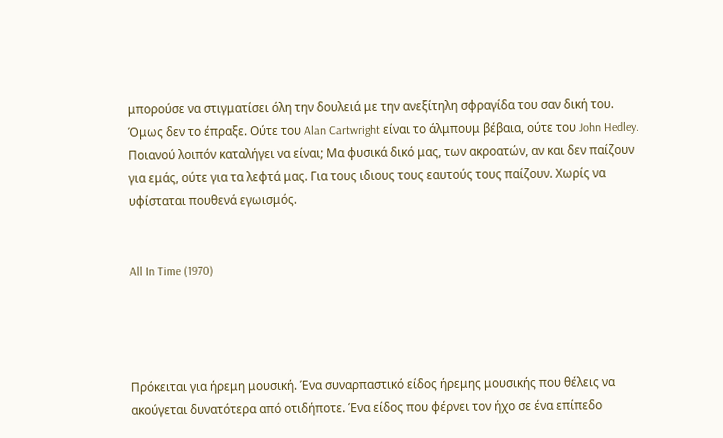μπορούσε να στιγματίσει όλη την δουλειά με την ανεξίτηλη σφραγίδα του σαν δική του. Όμως δεν το έπραξε. Ούτε του Alan Cartwright είναι το άλμπουμ βέβαια, ούτε του John Hedley. Ποιανού λοιπόν καταλήγει να είναι; Μα φυσικά δικό μας, των ακροατών, αν και δεν παίζουν για εμάς, ούτε για τα λεφτά μας. Για τους ιδιους τους εαυτούς τους παίζουν. Χωρίς να υφίσταται πουθενά εγωισμός.


All In Time (1970)




Πρόκειται για ήρεμη μουσική. Ένα συναρπαστικό είδος ήρεμης μουσικής που θέλεις να ακούγεται δυνατότερα από οτιδήποτε. Ένα είδος που φέρνει τον ήχο σε ένα επίπεδο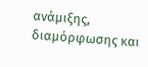ανάμιξης, διαμόρφωσης και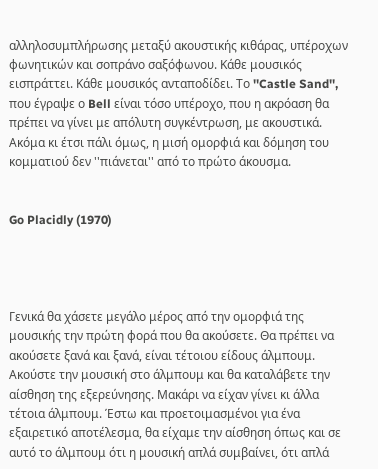αλληλοσυμπλήρωσης μεταξύ ακουστικής κιθάρας, υπέροχων φωνητικών και σοπράνο σαξόφωνου. Κάθε μουσικός εισπράττει. Κάθε μουσικός ανταποδίδει. Το ''Castle Sand'', που έγραψε ο Bell είναι τόσο υπέροχο, που η ακρόαση θα πρέπει να γίνει με απόλυτη συγκέντρωση, με ακουστικά. Ακόμα κι έτσι πάλι όμως, η μισή ομορφιά και δόμηση του κομματιού δεν ''πιάνεται'' από το πρώτο άκουσμα.


Go Placidly (1970)




Γενικά θα χάσετε μεγάλο μέρος από την ομορφιά της μουσικής την πρώτη φορά που θα ακούσετε. Θα πρέπει να ακούσετε ξανά και ξανά, είναι τέτοιου είδους άλμπουμ. Ακούστε την μουσική στο άλμπουμ και θα καταλάβετε την αίσθηση της εξερεύνησης. Μακάρι να είχαν γίνει κι άλλα τέτοια άλμπουμ. Έστω και προετοιμασμένοι για ένα εξαιρετικό αποτέλεσμα, θα είχαμε την αίσθηση όπως και σε αυτό το άλμπουμ ότι η μουσική απλά συμβαίνει, ότι απλά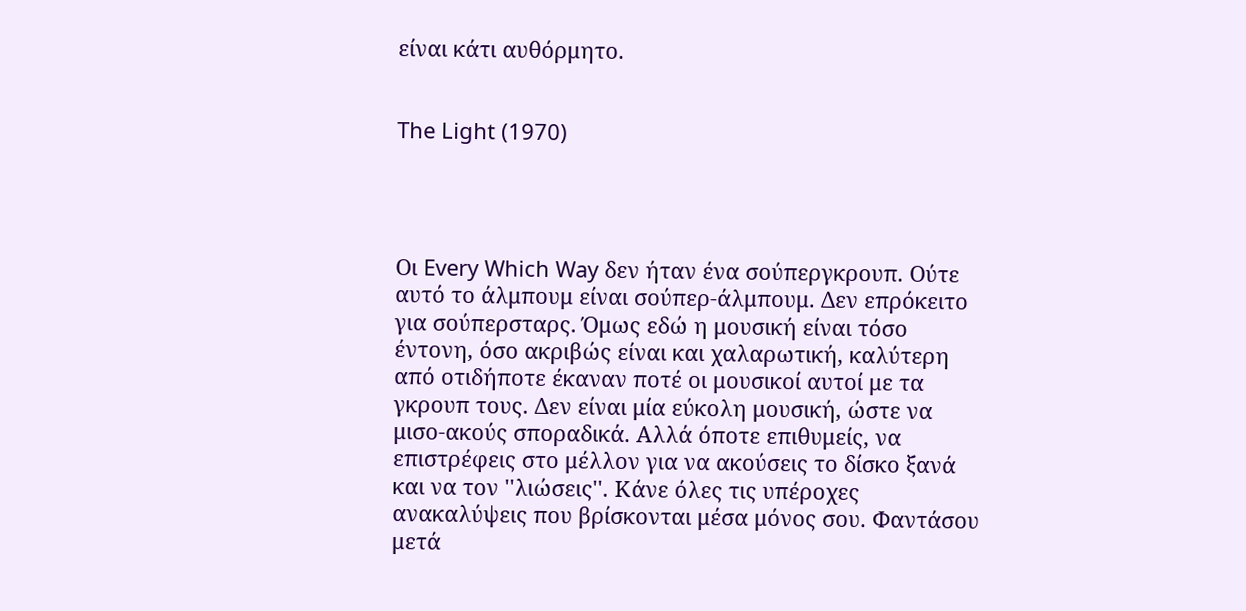είναι κάτι αυθόρμητο.


The Light (1970)




Οι Every Which Way δεν ήταν ένα σούπεργκρουπ. Ούτε αυτό το άλμπουμ είναι σούπερ-άλμπουμ. Δεν επρόκειτο για σούπερσταρς. Όμως εδώ η μουσική είναι τόσο έντονη, όσο ακριβώς είναι και χαλαρωτική, καλύτερη από οτιδήποτε έκαναν ποτέ οι μουσικοί αυτοί με τα γκρουπ τους. Δεν είναι μία εύκολη μουσική, ώστε να μισο-ακούς σποραδικά. Αλλά όποτε επιθυμείς, να επιστρέφεις στο μέλλον για να ακούσεις το δίσκο ξανά και να τον ''λιώσεις''. Κάνε όλες τις υπέροχες ανακαλύψεις που βρίσκονται μέσα μόνος σου. Φαντάσου μετά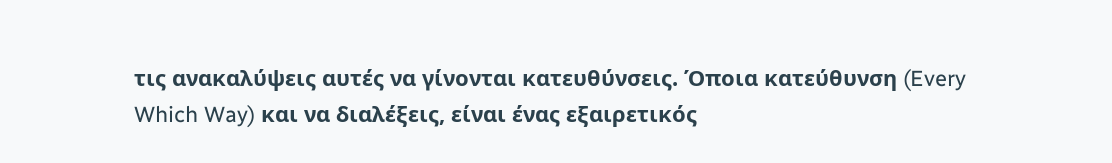τις ανακαλύψεις αυτές να γίνονται κατευθύνσεις. Όποια κατεύθυνση (Every Which Way) και να διαλέξεις, είναι ένας εξαιρετικός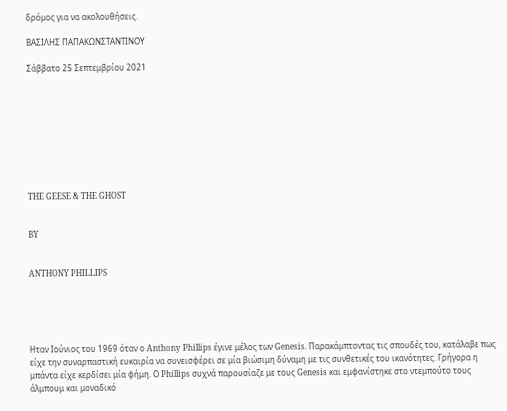δρόμος για να ακολουθήσεις.

ΒΑΣΙΛΗΣ ΠΑΠΑΚΩΝΣΤΑΝΤΙΝΟΥ

Σάββατο 25 Σεπτεμβρίου 2021









THE GEESE & THE GHOST


BY


ANTHONY PHILLIPS





Ηταν Ιούνιος του 1969 όταν ο Anthony Phillips έγινε μέλος των Genesis. Παρακάμπτοντας τις σπουδές του, κατάλαβε πως είχε την συναρπαστική ευκαιρία να συνεισφέρει σε μία βιώσιμη δύναμη με τις συνθετικές του ικανότητες. Γρήγορα η μπάντα είχε κερδίσει μία φήμη. Ο Phillips συχνά παρουσίαζε με τους Genesis και εμφανίστηκε στο ντεμπούτο τους άλμπουμ και μοναδικό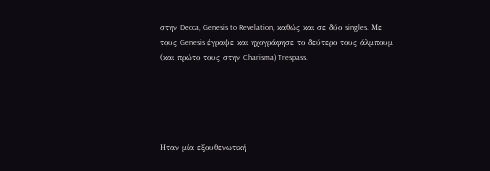στην Decca, Genesis to Revelation, καθώς και σε δύο singles. Με τους Genesis έγραψε και ηχογράφησε το δεύτερο τους άλμπουμ (και πρώτο τους στην Charisma) Trespass.





Ηταν μία εξουθενωτική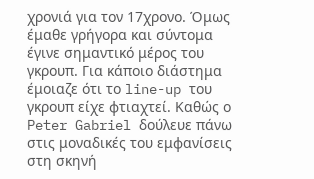χρονιά για τον 17χρονο. Όμως έμαθε γρήγορα και σύντομα έγινε σημαντικό μέρος του γκρουπ. Για κάποιο διάστημα έμοιαζε ότι το line-up του γκρουπ είχε φτιαχτεί. Καθώς ο Peter Gabriel δούλευε πάνω στις μοναδικές του εμφανίσεις στη σκηνή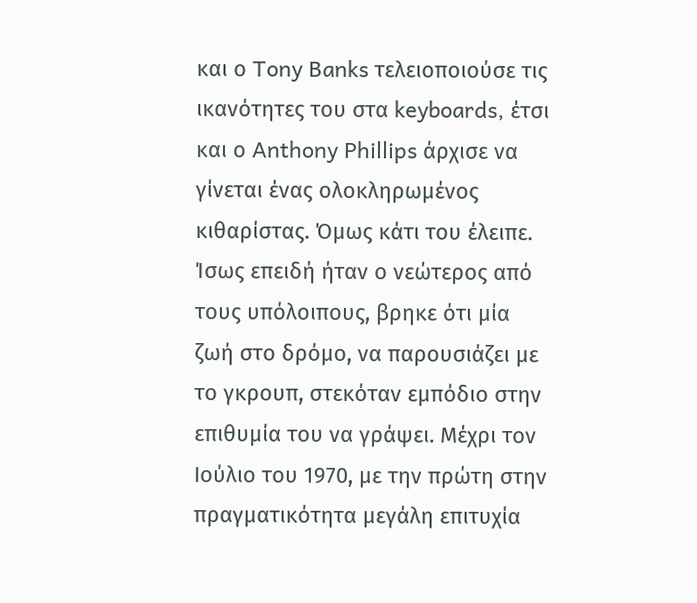και ο Tony Banks τελειοποιούσε τις ικανότητες του στα keyboards, έτσι και ο Anthony Phillips άρχισε να γίνεται ένας ολοκληρωμένος κιθαρίστας. Όμως κάτι του έλειπε. Ίσως επειδή ήταν ο νεώτερος από τους υπόλοιπους, βρηκε ότι μία ζωή στο δρόμο, να παρουσιάζει με το γκρουπ, στεκόταν εμπόδιο στην επιθυμία του να γράψει. Μέχρι τον Ιούλιο του 1970, με την πρώτη στην πραγματικότητα μεγάλη επιτυχία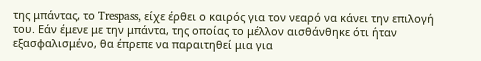της μπάντας, το Trespass, είχε έρθει ο καιρός για τον νεαρό να κάνει την επιλογή του. Εάν έμενε με την μπάντα, της οποίας το μέλλον αισθάνθηκε ότι ήταν εξασφαλισμένο, θα έπρεπε να παραιτηθεί μια για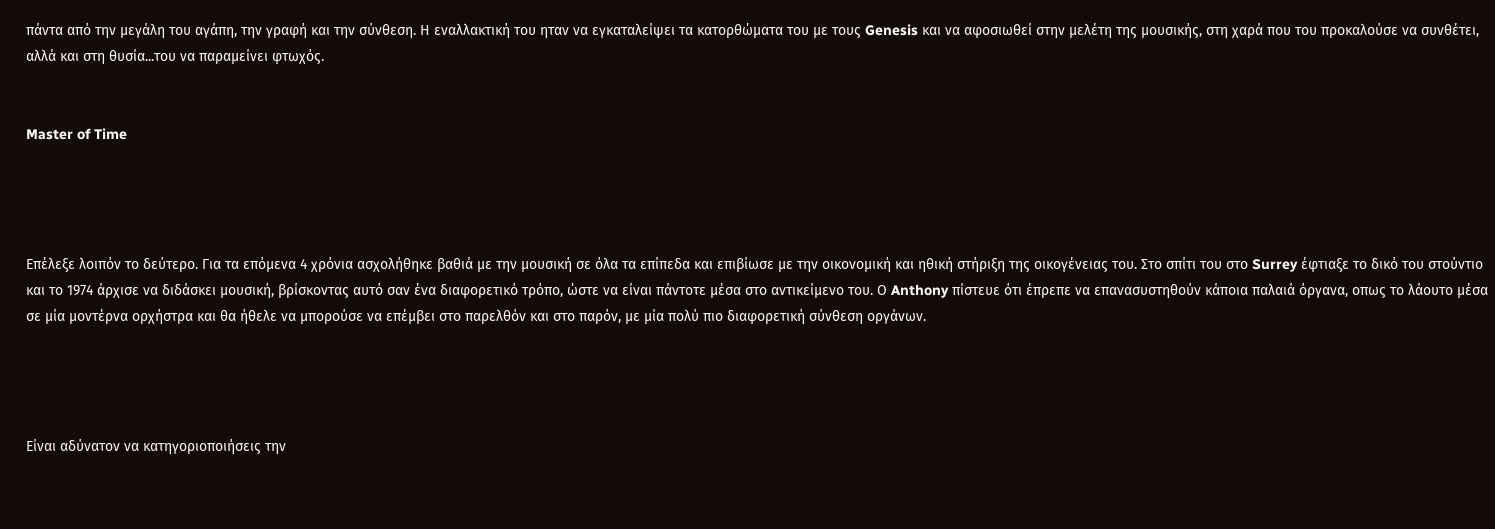πάντα από την μεγάλη του αγάπη, την γραφή και την σύνθεση. Η εναλλακτική του ηταν να εγκαταλείψει τα κατορθώματα του με τους Genesis και να αφοσιωθεί στην μελέτη της μουσικής, στη χαρά που του προκαλούσε να συνθέτει, αλλά και στη θυσία...του να παραμείνει φτωχός.


Master of Time




Επέλεξε λοιπόν το δεύτερο. Για τα επόμενα 4 χρόνια ασχολήθηκε βαθιά με την μουσική σε όλα τα επίπεδα και επιβίωσε με την οικονομική και ηθική στήριξη της οικογένειας του. Στο σπίτι του στο Surrey έφτιαξε το δικό του στούντιο και το 1974 άρχισε να διδάσκει μουσική, βρίσκοντας αυτό σαν ένα διαφορετικό τρόπο, ώστε να είναι πάντοτε μέσα στο αντικείμενο του. Ο Anthony πίστευε ότι έπρεπε να επανασυστηθούν κάποια παλαιά όργανα, οπως το λάουτο μέσα σε μία μοντέρνα ορχήστρα και θα ήθελε να μπορούσε να επέμβει στο παρελθόν και στο παρόν, με μία πολύ πιο διαφορετική σύνθεση οργάνων.




Είναι αδύνατον να κατηγοριοποιήσεις την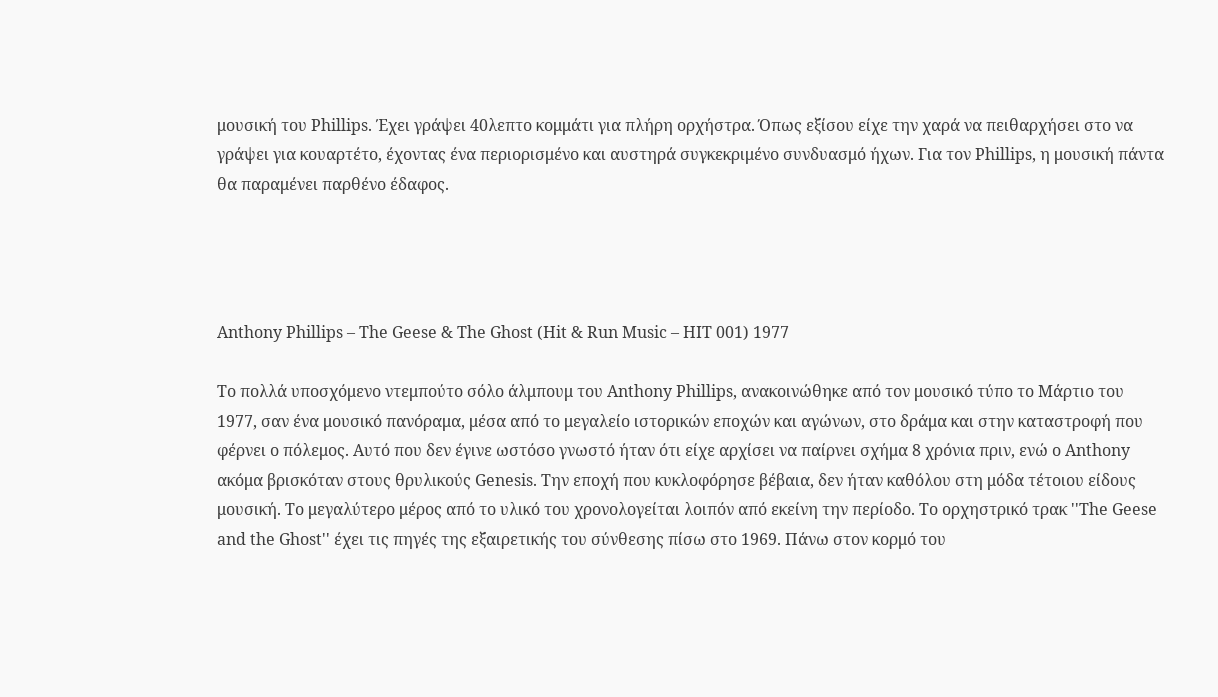μουσική του Phillips. Έχει γράψει 40λεπτο κομμάτι για πλήρη ορχήστρα. Όπως εξίσου είχε την χαρά να πειθαρχήσει στο να γράψει για κουαρτέτο, έχοντας ένα περιορισμένο και αυστηρά συγκεκριμένο συνδυασμό ήχων. Για τον Phillips, η μουσική πάντα θα παραμένει παρθένο έδαφος.




Anthony Phillips – The Geese & The Ghost (Hit & Run Music – HIT 001) 1977

Το πολλά υποσχόμενο ντεμπούτο σόλο άλμπουμ του Anthony Phillips, ανακοινώθηκε από τον μουσικό τύπο το Μάρτιο του 1977, σαν ένα μουσικό πανόραμα, μέσα από το μεγαλείο ιστορικών εποχών και αγώνων, στο δράμα και στην καταστροφή που φέρνει ο πόλεμος. Αυτό που δεν έγινε ωστόσο γνωστό ήταν ότι είχε αρχίσει να παίρνει σχήμα 8 χρόνια πριν, ενώ ο Anthony ακόμα βρισκόταν στους θρυλικούς Genesis. Την εποχή που κυκλοφόρησε βέβαια, δεν ήταν καθόλου στη μόδα τέτοιου είδους μουσική. Το μεγαλύτερο μέρος από το υλικό του χρονολογείται λοιπόν από εκείνη την περίοδο. Το ορχηστρικό τρακ ''The Geese and the Ghost'' έχει τις πηγές της εξαιρετικής του σύνθεσης πίσω στο 1969. Πάνω στον κορμό του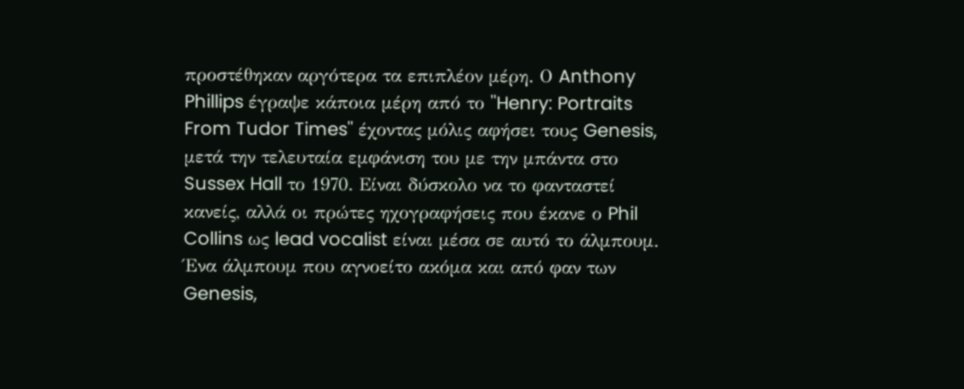προστέθηκαν αργότερα τα επιπλέον μέρη. Ο Anthony Phillips έγραψε κάποια μέρη από το ''Henry: Portraits From Tudor Times'' έχοντας μόλις αφήσει τους Genesis, μετά την τελευταία εμφάνιση του με την μπάντα στο Sussex Hall το 1970. Είναι δύσκολο να το φανταστεί κανείς, αλλά οι πρώτες ηχογραφήσεις που έκανε ο Phil Collins ως lead vocalist είναι μέσα σε αυτό το άλμπουμ. Ένα άλμπουμ που αγνοείτο ακόμα και από φαν των Genesis,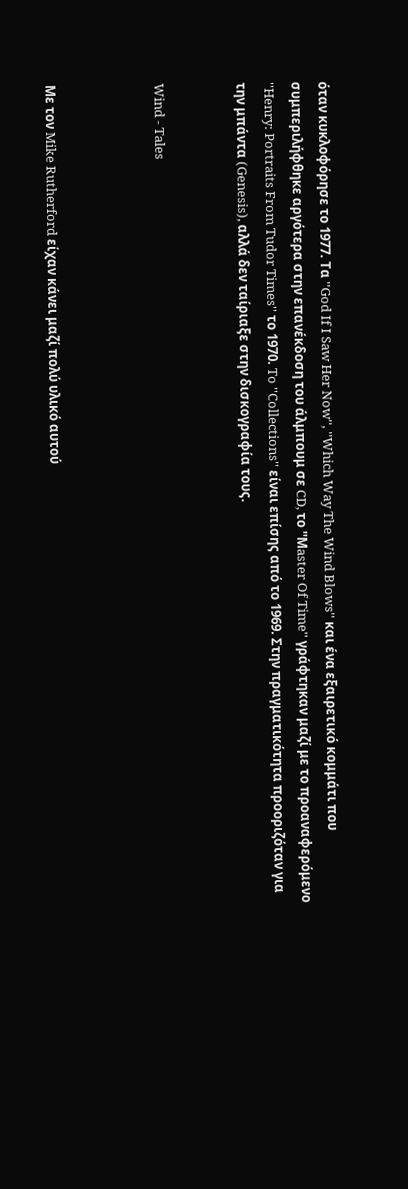όταν κυκλοφόρησε το 1977. Τα ''God If I Saw Her Now'', ''Which Way The Wind Blows'' και ένα εξαιρετικό κομμάτι που συμπεριλήφθηκε αργότερα στην επανέκδοση του άλμπουμ σε CD, το ''Μaster Of Time'' γράφτηκαν μαζί με το προαναφερόμενο ''Henry: Portraits From Tudor Times'' το 1970. To ''Collections'' είναι επίσης από το 1969. Στην πραγματικότητα προοριζόταν για την μπάντα (Genesis), αλλά δεν ταίριαξε στην δισκογραφία τους.


Wind - Tales



Με τον Mike Rutherford είχαν κάνει μαζί πολύ υλικό αυτού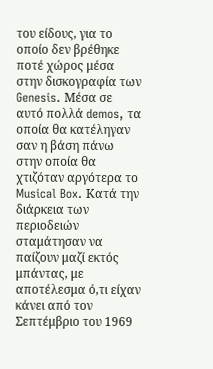του είδους, για το οποίο δεν βρέθηκε ποτέ χώρος μέσα στην δισκογραφία των Genesis. Μέσα σε αυτό πολλά demos, τα οποία θα κατέληγαν σαν η βάση πάνω στην οποία θα χτιζόταν αργότερα το Musical Box. Κατά την διάρκεια των περιοδειών σταμάτησαν να παίζουν μαζί εκτός μπάντας, με αποτέλεσμα ό,τι είχαν κάνει από τον Σεπτέμβριο του 1969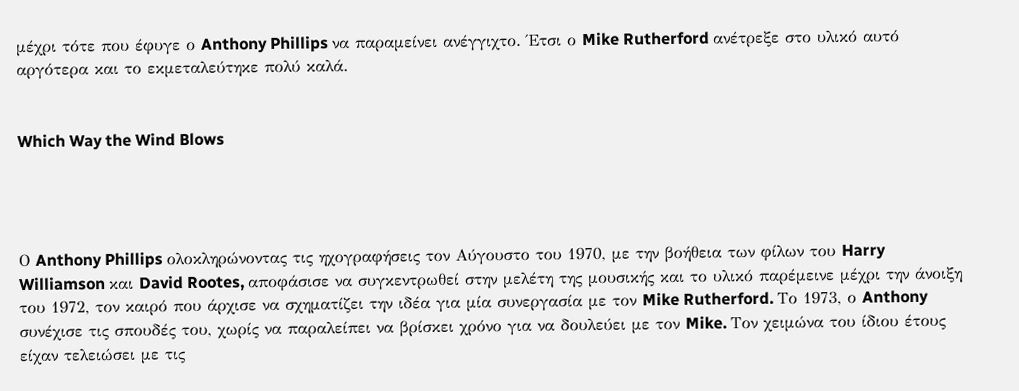μέχρι τότε που έφυγε ο Anthony Phillips να παραμείνει ανέγγιχτο. Έτσι ο Mike Rutherford ανέτρεξε στο υλικό αυτό αργότερα και το εκμεταλεύτηκε πολύ καλά.


Which Way the Wind Blows




Ο Anthony Phillips ολοκληρώνοντας τις ηχογραφήσεις τον Αύγουστο του 1970, με την βοήθεια των φίλων του Harry Williamson και David Rootes, αποφάσισε να συγκεντρωθεί στην μελέτη της μουσικής και το υλικό παρέμεινε μέχρι την άνοιξη του 1972, τον καιρό που άρχισε να σχηματίζει την ιδέα για μία συνεργασία με τον Mike Rutherford. Το 1973, ο Anthony συνέχισε τις σπουδές του, χωρίς να παραλείπει να βρίσκει χρόνο για να δουλεύει με τον Mike. Τον χειμώνα του ίδιου έτους είχαν τελειώσει με τις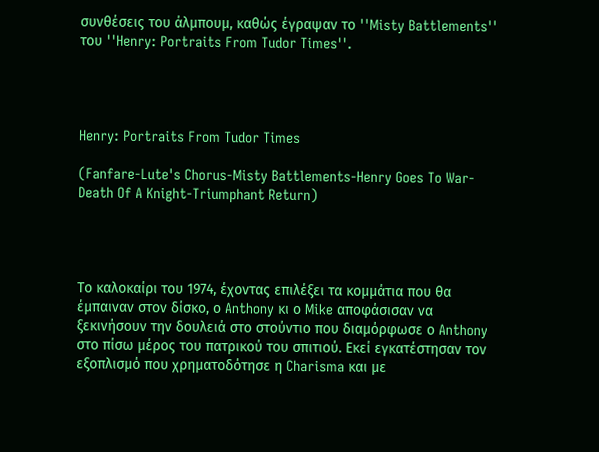συνθέσεις του άλμπουμ, καθώς έγραψαν το ''Misty Battlements'' του ''Henry: Portraits From Tudor Times''.




Henry: Portraits From Tudor Times

(Fanfare-Lute's Chorus-Misty Battlements-Henry Goes To War-Death Of A Knight-Triumphant Return)




Το καλοκαίρι του 1974, έχοντας επιλέξει τα κομμάτια που θα έμπαιναν στον δίσκο, ο Anthony κι ο Mike αποφάσισαν να ξεκινήσουν την δουλειά στο στούντιο που διαμόρφωσε ο Anthony στο πίσω μέρος του πατρικού του σπιτιού. Εκεί εγκατέστησαν τον εξοπλισμό που χρηματοδότησε η Charisma και με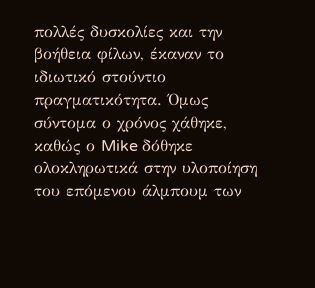πολλές δυσκολίες και την βοήθεια φίλων, έκαναν το ιδιωτικό στούντιο πραγματικότητα. Όμως σύντομα ο χρόνος χάθηκε, καθώς ο Mike δόθηκε ολοκληρωτικά στην υλοποίηση του επόμενου άλμπουμ των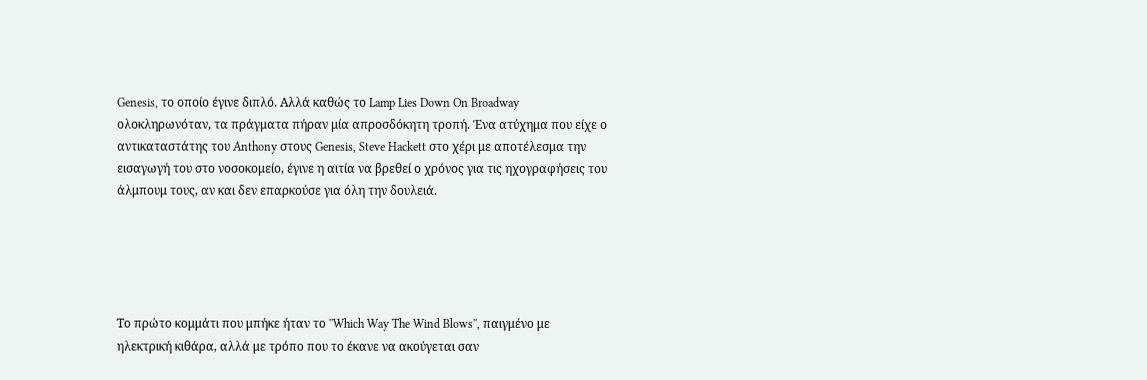Genesis, το οποίο έγινε διπλό. Αλλά καθώς το Lamp Lies Down On Broadway ολοκληρωνόταν, τα πράγματα πήραν μία απροσδόκητη τροπή. Ένα ατύχημα που είχε ο αντικαταστάτης του Anthony στους Genesis, Steve Hackett στο χέρι με αποτέλεσμα την εισαγωγή του στο νοσοκομείο, έγινε η αιτία να βρεθεί ο χρόνος για τις ηχογραφήσεις του άλμπουμ τους, αν και δεν επαρκούσε για όλη την δουλειά.





Το πρώτο κομμάτι που μπήκε ήταν το ''Which Way The Wind Blows'', παιγμένο με ηλεκτρική κιθάρα, αλλά με τρόπο που το έκανε να ακούγεται σαν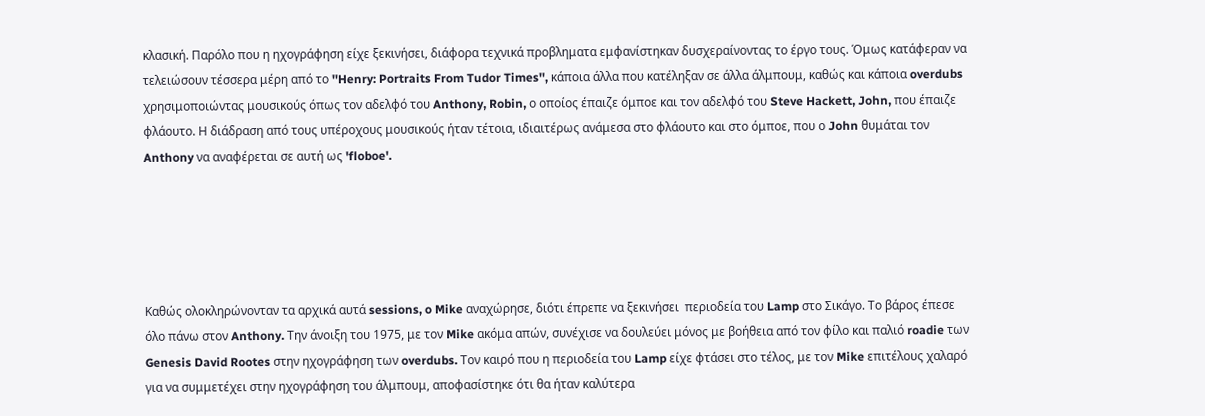κλασική. Παρόλο που η ηχογράφηση είχε ξεκινήσει, διάφορα τεχνικά προβληματα εμφανίστηκαν δυσχεραίνοντας το έργο τους. Όμως κατάφεραν να τελειώσουν τέσσερα μέρη από το ''Henry: Portraits From Tudor Times'', κάποια άλλα που κατέληξαν σε άλλα άλμπουμ, καθώς και κάποια overdubs χρησιμοποιώντας μουσικούς όπως τον αδελφό του Anthony, Robin, ο οποίος έπαιζε όμποε και τον αδελφό του Steve Hackett, John, που έπαιζε φλάουτο. Η διάδραση από τους υπέροχους μουσικούς ήταν τέτοια, ιδιαιτέρως ανάμεσα στο φλάουτο και στο όμποε, που ο John θυμάται τον Anthony να αναφέρεται σε αυτή ως 'floboe'.





Καθώς ολοκληρώνονταν τα αρχικά αυτά sessions, o Mike αναχώρησε, διότι έπρεπε να ξεκινήσει  περιοδεία του Lamp στο Σικάγο. Το βάρος έπεσε όλο πάνω στον Anthony. Την άνοιξη του 1975, με τον Mike ακόμα απών, συνέχισε να δουλεύει μόνος με βοήθεια από τον φίλο και παλιό roadie των Genesis David Rootes στην ηχογράφηση των overdubs. Τον καιρό που η περιοδεία του Lamp είχε φτάσει στο τέλος, με τον Mike επιτέλους χαλαρό για να συμμετέχει στην ηχογράφηση του άλμπουμ, αποφασίστηκε ότι θα ήταν καλύτερα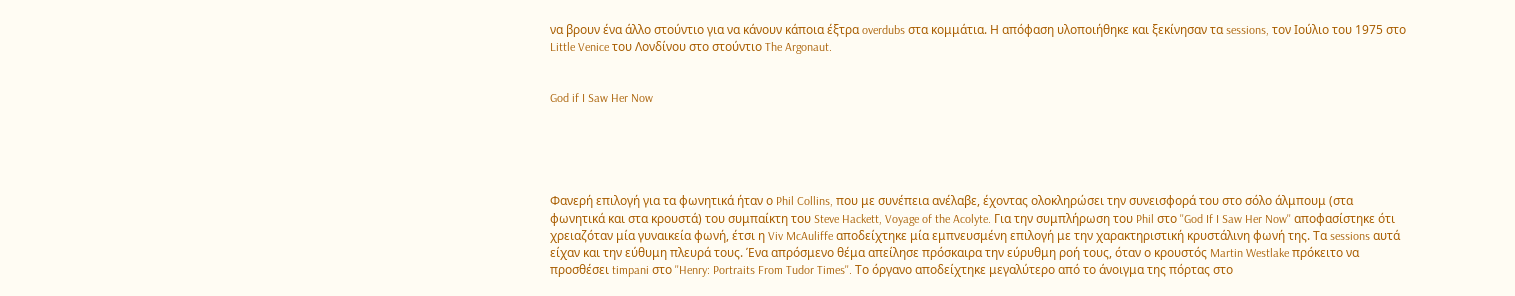να βρουν ένα άλλο στούντιο για να κάνουν κάποια έξτρα overdubs στα κομμάτια. Η απόφαση υλοποιήθηκε και ξεκίνησαν τα sessions, τον Ιούλιο του 1975 στο Little Venice του Λονδίνου στο στούντιο The Argonaut.


God if I Saw Her Now





Φανερή επιλογή για τα φωνητικά ήταν ο Phil Collins, που με συνέπεια ανέλαβε, έχοντας ολοκληρώσει την συνεισφορά του στο σόλο άλμπουμ (στα φωνητικά και στα κρουστά) του συμπαίκτη του Steve Hackett, Voyage of the Acolyte. Για την συμπλήρωση του Phil στο ''God If I Saw Her Now'' αποφασίστηκε ότι χρειαζόταν μία γυναικεία φωνή, έτσι η Viv McAuliffe αποδείχτηκε μία εμπνευσμένη επιλογή με την χαρακτηριστική κρυστάλινη φωνή της. Τα sessions αυτά είχαν και την εύθυμη πλευρά τους. Ένα απρόσμενο θέμα απείλησε πρόσκαιρα την εύρυθμη ροή τους, όταν ο κρουστός Martin Westlake πρόκειτο να προσθέσει timpani στο ''Henry: Portraits From Tudor Times''. Το όργανο αποδείχτηκε μεγαλύτερο από το άνοιγμα της πόρτας στο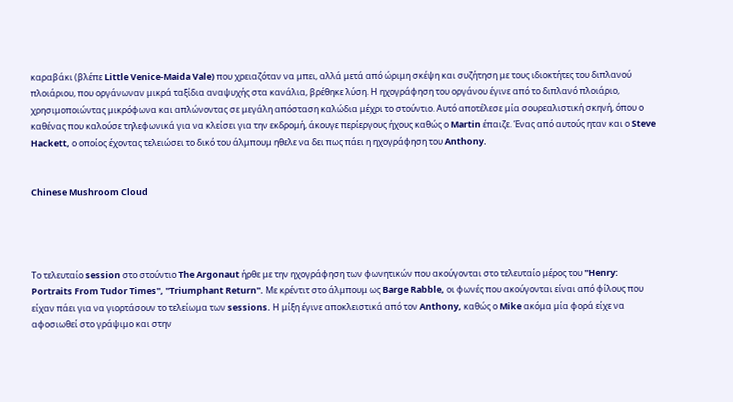καραβάκι (βλέπε Little Venice-Maida Vale) που χρειαζόταν να μπει, αλλά μετά από ώριμη σκέψη και συζήτηση με τους ιδιοκτήτες του διπλανού πλοιάριου, που οργάνωναν μικρά ταξίδια αναψυχής στα κανάλια, βρέθηκε λύση. Η ηχογράφηση του οργάνου έγινε από το διπλανό πλοιάριο, χρησιμοποιώντας μικρόφωνα και απλώνοντας σε μεγάλη απόσταση καλώδια μέχρι το στούντιο. Αυτό αποτέλεσε μία σουρεαλιστική σκηνή, όπου ο καθένας που καλούσε τηλεφωνικά για να κλείσει για την εκδρομή, άκουγε περίεργους ήχους καθώς ο Martin έπαιζε. Ένας από αυτούς ηταν και ο Steve Hackett, ο οποίος έχοντας τελειώσει το δικό του άλμπουμ ηθελε να δει πως πάει η ηχογράφηση του Anthony.


Chinese Mushroom Cloud




Το τελευταίο session στο στούντιο The Argonaut ήρθε με την ηχογράφηση των φωνητικών που ακούγονται στο τελευταίο μέρος του ''Henry: Portraits From Tudor Times'', ''Triumphant Return''. Με κρέντιτ στο άλμπουμ ως Barge Rabble, οι φωνές που ακούγονται είναι από φίλους που είχαν πάει για να γιορτάσουν το τελείωμα των sessions. Η μίξη έγινε αποκλειστικά από τον Anthony, καθώς ο Mike ακόμα μία φορά είχε να αφοσιωθεί στο γράψιμο και στην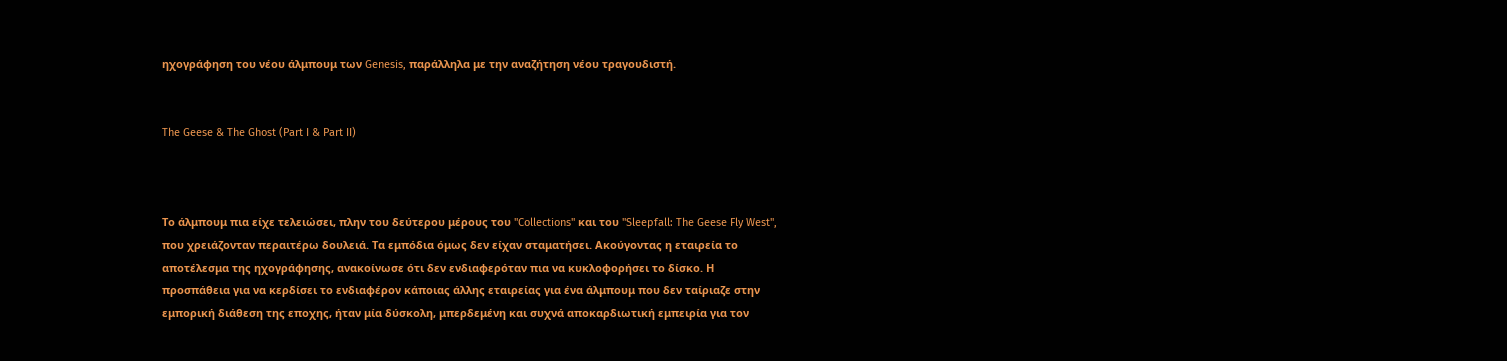ηχογράφηση του νέου άλμπουμ των Genesis, παράλληλα με την αναζήτηση νέου τραγουδιστή.


The Geese & The Ghost (Part I & Part II)



Το άλμπουμ πια είχε τελειώσει, πλην του δεύτερου μέρους του ''Collections'' και του ''Sleepfall: The Geese Fly West'', που χρειάζονταν περαιτέρω δουλειά. Τα εμπόδια όμως δεν είχαν σταματήσει. Ακούγοντας η εταιρεία το αποτέλεσμα της ηχογράφησης, ανακοίνωσε ότι δεν ενδιαφερόταν πια να κυκλοφορήσει το δίσκο. Η προσπάθεια για να κερδίσει το ενδιαφέρον κάποιας άλλης εταιρείας για ένα άλμπουμ που δεν ταίριαζε στην εμπορική διάθεση της εποχης, ήταν μία δύσκολη, μπερδεμένη και συχνά αποκαρδιωτική εμπειρία για τον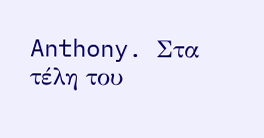Anthony. Στα τέλη του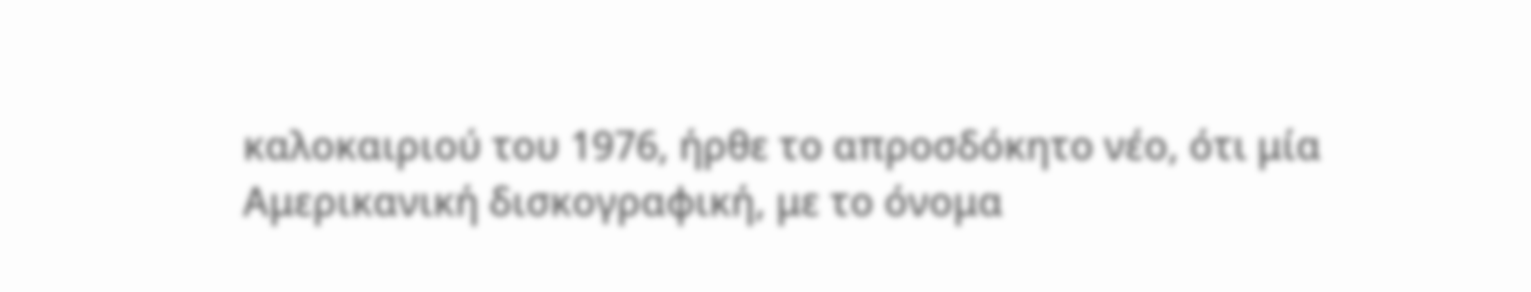καλοκαιριού του 1976, ήρθε το απροσδόκητο νέο, ότι μία Αμερικανική δισκογραφική, με το όνομα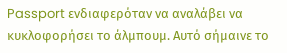Passport ενδιαφερόταν να αναλάβει να κυκλοφορήσει το άλμπουμ. Αυτό σήμαινε το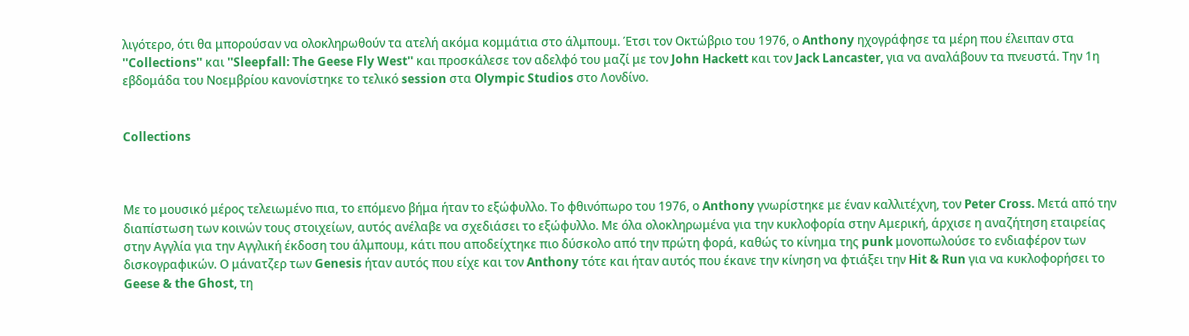λιγότερο, ότι θα μπορούσαν να ολοκληρωθούν τα ατελή ακόμα κομμάτια στο άλμπουμ. Έτσι τον Οκτώβριο του 1976, ο Anthony ηχογράφησε τα μέρη που έλειπαν στα ''Collections'' και ''Sleepfall: The Geese Fly West'' και προσκάλεσε τον αδελφό του μαζί με τον John Hackett και τον Jack Lancaster, για να αναλάβουν τα πνευστά. Την 1η εβδομάδα του Νοεμβρίου κανονίστηκε το τελικό session στα Olympic Studios στο Λονδίνο.


Collections



Με το μουσικό μέρος τελειωμένο πια, το επόμενο βήμα ήταν το εξώφυλλο. Το φθινόπωρο του 1976, ο Anthony γνωρίστηκε με έναν καλλιτέχνη, τον Peter Cross. Μετά από την διαπίστωση των κοινών τους στοιχείων, αυτός ανέλαβε να σχεδιάσει το εξώφυλλο. Με όλα ολοκληρωμένα για την κυκλοφορία στην Αμερική, άρχισε η αναζήτηση εταιρείας στην Αγγλία για την Αγγλική έκδοση του άλμπουμ, κάτι που αποδείχτηκε πιο δύσκολο από την πρώτη φορά, καθώς το κίνημα της punk μονοπωλούσε το ενδιαφέρον των δισκογραφικών. Ο μάνατζερ των Genesis ήταν αυτός που είχε και τον Anthony τότε και ήταν αυτός που έκανε την κίνηση να φτιάξει την Hit & Run για να κυκλοφορήσει το Geese & the Ghost, τη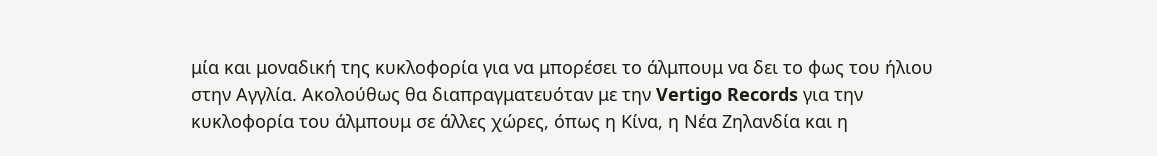μία και μοναδική της κυκλοφορία για να μπορέσει το άλμπουμ να δει το φως του ήλιου στην Αγγλία. Ακολούθως θα διαπραγματευόταν με την Vertigo Records για την κυκλοφορία του άλμπουμ σε άλλες χώρες, όπως η Κίνα, η Νέα Ζηλανδία και η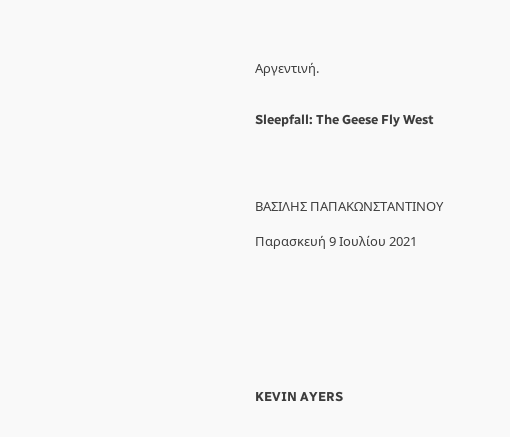Αργεντινή.


Sleepfall: The Geese Fly West




ΒΑΣΙΛΗΣ ΠΑΠΑΚΩΝΣΤΑΝΤΙΝΟΥ

Παρασκευή 9 Ιουλίου 2021








KEVIN AYERS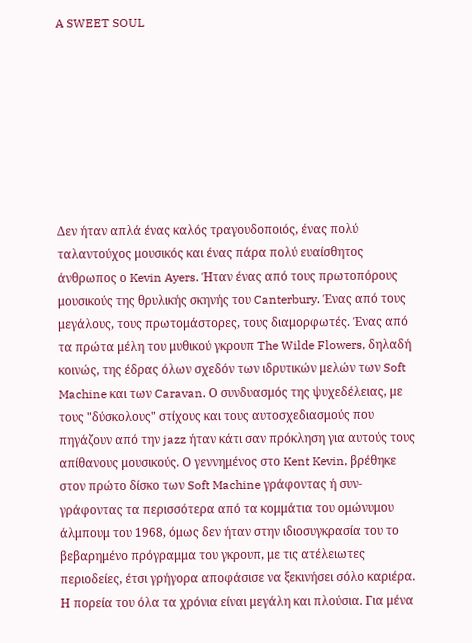A SWEET SOUL








Δεν ήταν απλά ένας καλός τραγουδοποιός, ένας πολύ ταλαντούχος μουσικός και ένας πάρα πολύ ευαίσθητος άνθρωπος ο Kevin Ayers. Ήταν ένας από τους πρωτοπόρους μουσικούς της θρυλικής σκηνής του Canterbury. Ένας από τους μεγάλους, τους πρωτομάστορες, τους διαμορφωτές. Ένας από τα πρώτα μέλη του μυθικού γκρουπ The Wilde Flowers, δηλαδή κοινώς, της έδρας όλων σχεδόν των ιδρυτικών μελών των Soft Machine και των Caravan. Ο συνδυασμός της ψυχεδέλειας, με τους "δύσκολους" στίχους και τους αυτοσχεδιασμούς που πηγάζουν από την jazz ήταν κάτι σαν πρόκληση για αυτούς τους απίθανους μουσικούς. Ο γεννημένος στο Kent Kevin, βρέθηκε στον πρώτο δίσκο των Soft Machine γράφοντας ή συν-γράφοντας τα περισσότερα από τα κομμάτια του ομώνυμου άλμπουμ του 1968, όμως δεν ήταν στην ιδιοσυγκρασία του το βεβαρημένο πρόγραμμα του γκρουπ, με τις ατέλειωτες περιοδείες, έτσι γρήγορα αποφάσισε να ξεκινήσει σόλο καριέρα. Η πορεία του όλα τα χρόνια είναι μεγάλη και πλούσια. Για μένα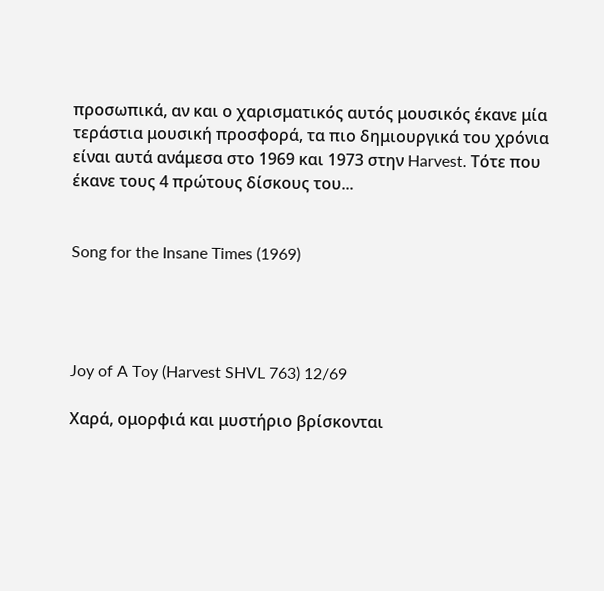προσωπικά, αν και ο χαρισματικός αυτός μουσικός έκανε μία τεράστια μουσική προσφορά, τα πιο δημιουργικά του χρόνια είναι αυτά ανάμεσα στο 1969 και 1973 στην Harvest. Τότε που έκανε τους 4 πρώτους δίσκους του...


Song for the Insane Times (1969)




Joy of A Toy (Harvest SHVL 763) 12/69

Χαρά, ομορφιά και μυστήριο βρίσκονται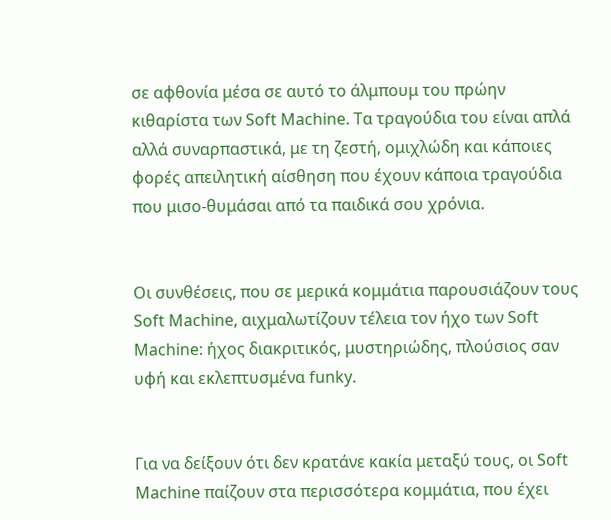σε αφθονία μέσα σε αυτό το άλμπουμ του πρώην κιθαρίστα των Soft Machine. Τα τραγούδια του είναι απλά αλλά συναρπαστικά, με τη ζεστή, ομιχλώδη και κάποιες φορές απειλητική αίσθηση που έχουν κάποια τραγούδια που μισο-θυμάσαι από τα παιδικά σου χρόνια.


Οι συνθέσεις, που σε μερικά κομμάτια παρουσιάζουν τους Soft Machine, αιχμαλωτίζουν τέλεια τον ήχο των Soft Machine: ήχος διακριτικός, μυστηριώδης, πλούσιος σαν υφή και εκλεπτυσμένα funky.


Για να δείξουν ότι δεν κρατάνε κακία μεταξύ τους, οι Soft Machine παίζουν στα περισσότερα κομμάτια, που έχει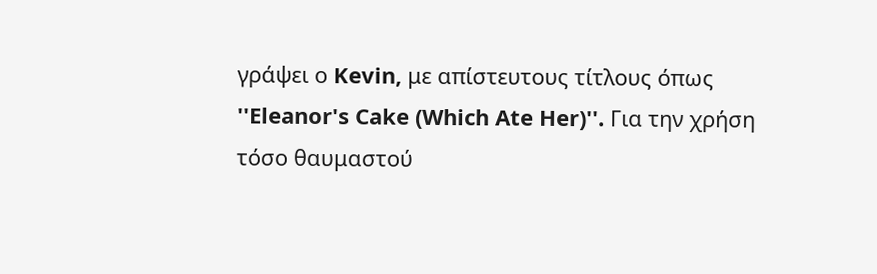γράψει ο Kevin, με απίστευτους τίτλους όπως ''Eleanor's Cake (Which Ate Her)''. Για την χρήση τόσο θαυμαστού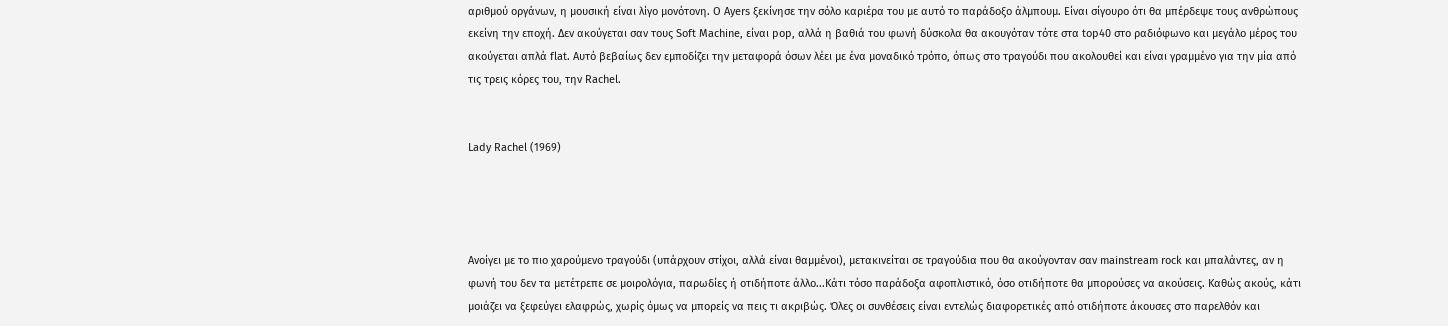αριθμού οργάνων, η μουσική είναι λίγο μονότονη. Ο Ayers ξεκίνησε την σόλο καριέρα του με αυτό το παράδοξο άλμπουμ. Είναι σίγουρο ότι θα μπέρδεψε τους ανθρώπους εκείνη την εποχή. Δεν ακούγεται σαν τους Soft Machine, είναι pop, αλλά η βαθιά του φωνή δύσκολα θα ακουγόταν τότε στα top40 στο ραδιόφωνο και μεγάλο μέρος του ακούγεται απλά flat. Αυτό βεβαίως δεν εμποδίζει την μεταφορά όσων λέει με ένα μοναδικό τρόπο, όπως στο τραγούδι που ακολουθεί και είναι γραμμένο για την μία από τις τρεις κόρες του, την Rachel.


Lady Rachel (1969)




Ανοίγει με το πιο χαρούμενο τραγούδι (υπάρχουν στίχοι, αλλά είναι θαμμένοι), μετακινείται σε τραγούδια που θα ακούγονταν σαν mainstream rock και μπαλάντες, αν η φωνή του δεν τα μετέτρεπε σε μοιρολόγια, παρωδίες ή οτιδήποτε άλλο...Κάτι τόσο παράδοξα αφοπλιστικό, όσο οτιδήποτε θα μπορούσες να ακούσεις. Καθώς ακούς, κάτι μοιάζει να ξεφεύγει ελαφρώς, χωρίς όμως να μπορείς να πεις τι ακριβώς. Όλες οι συνθέσεις είναι εντελώς διαφορετικές από οτιδήποτε άκουσες στο παρελθόν και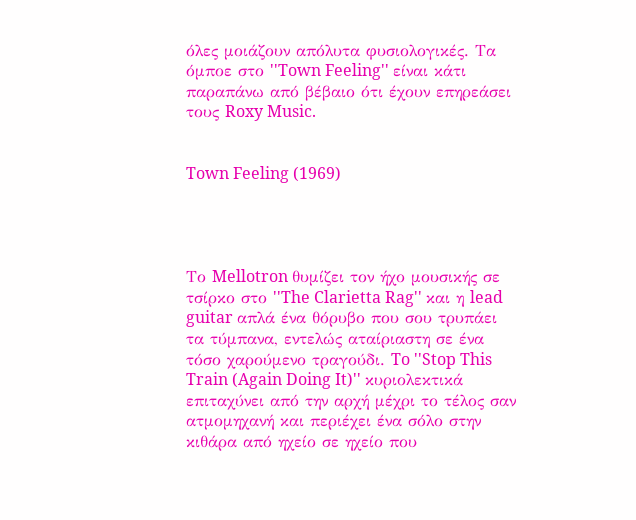όλες μοιάζουν απόλυτα φυσιολογικές. Τα όμποε στο ''Town Feeling'' είναι κάτι παραπάνω από βέβαιο ότι έχουν επηρεάσει τους Roxy Music.


Town Feeling (1969)




Το Mellotron θυμίζει τον ήχο μουσικής σε τσίρκο στο ''The Clarietta Rag'' και η lead guitar απλά ένα θόρυβο που σου τρυπάει τα τύμπανα, εντελώς αταίριαστη σε ένα τόσο χαρούμενο τραγούδι. To ''Stop This Train (Again Doing It)'' κυριολεκτικά επιταχύνει από την αρχή μέχρι το τέλος σαν ατμομηχανή και περιέχει ένα σόλο στην κιθάρα από ηχείο σε ηχείο που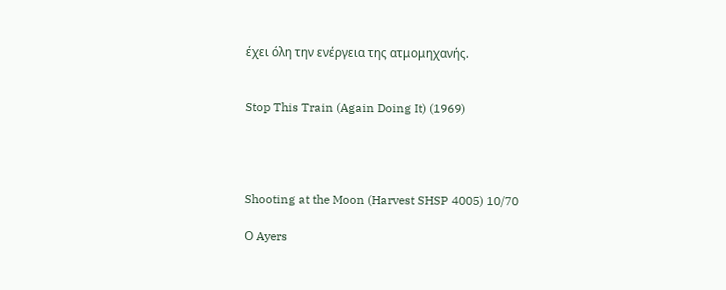έχει όλη την ενέργεια της ατμομηχανής.


Stop This Train (Again Doing It) (1969)




Shooting at the Moon (Harvest SHSP 4005) 10/70

Ο Ayers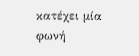κατέχει μία φωνή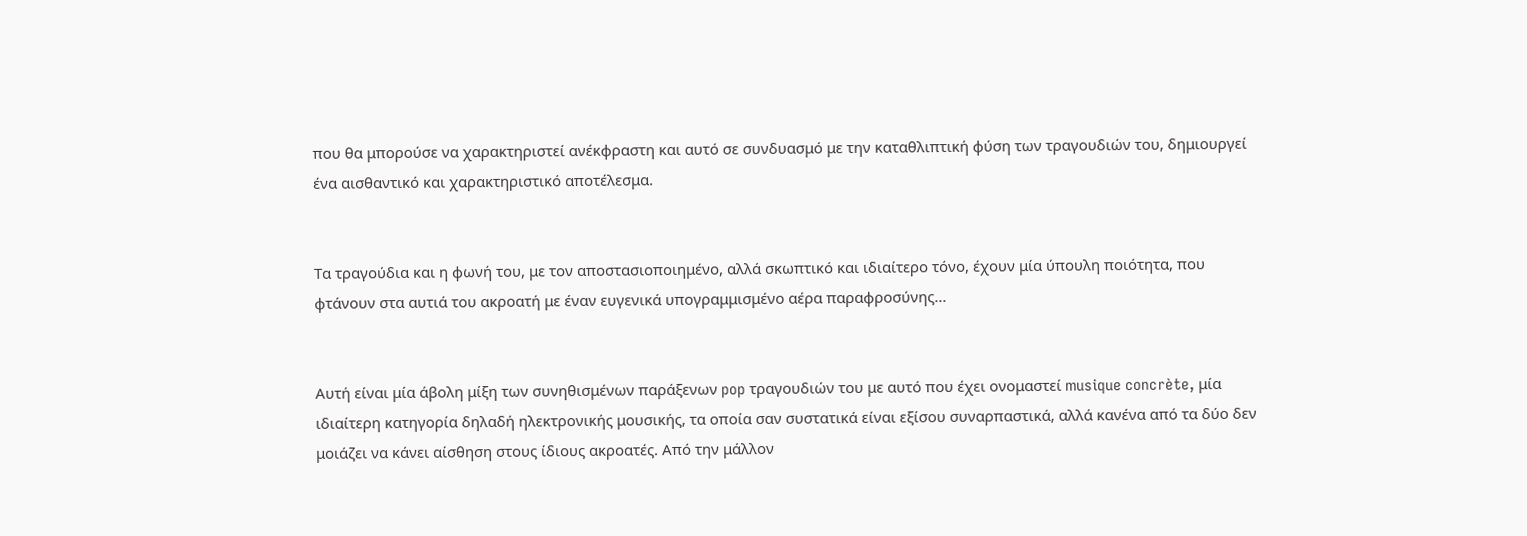που θα μπορούσε να χαρακτηριστεί ανέκφραστη και αυτό σε συνδυασμό με την καταθλιπτική φύση των τραγουδιών του, δημιουργεί ένα αισθαντικό και χαρακτηριστικό αποτέλεσμα.


Τα τραγούδια και η φωνή του, με τον αποστασιοποιημένο, αλλά σκωπτικό και ιδιαίτερο τόνο, έχουν μία ύπουλη ποιότητα, που φτάνουν στα αυτιά του ακροατή με έναν ευγενικά υπογραμμισμένο αέρα παραφροσύνης...


Αυτή είναι μία άβολη μίξη των συνηθισμένων παράξενων pop τραγουδιών του με αυτό που έχει ονομαστεί musique concrète, μία ιδιαίτερη κατηγορία δηλαδή ηλεκτρονικής μουσικής, τα οποία σαν συστατικά είναι εξίσου συναρπαστικά, αλλά κανένα από τα δύο δεν μοιάζει να κάνει αίσθηση στους ίδιους ακροατές. Από την μάλλον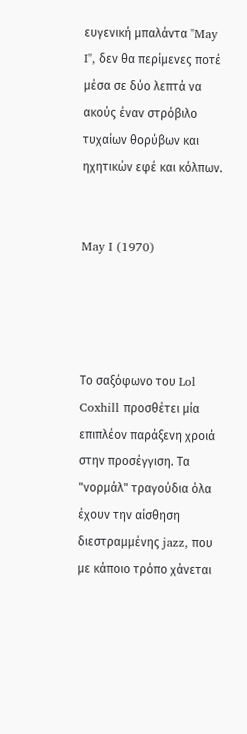ευγενική μπαλάντα "May I", δεν θα περίμενες ποτέ μέσα σε δύο λεπτά να ακούς έναν στρόβιλο τυχαίων θορύβων και ηχητικών εφέ και κόλπων.


May I (1970)




Το σαξόφωνο του Lol Coxhill προσθέτει μία επιπλέον παράξενη χροιά στην προσέγγιση. Τα "νορμάλ" τραγούδια όλα έχουν την αίσθηση διεστραμμένης jazz, που με κάποιο τρόπο χάνεται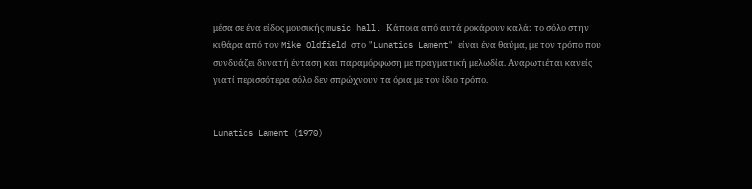μέσα σε ένα είδος μουσικής music hall. Κάποια από αυτά ροκάρουν καλά: το σόλο στην κιθάρα από τον Mike Oldfield στο "Lunatics Lament" είναι ένα θαύμα, με τον τρόπο που συνδυάζει δυνατή ένταση και παραμόρφωση με πραγματική μελωδία. Αναρωτιέται κανείς γιατί περισσότερα σόλο δεν σπρώχνουν τα όρια με τον ίδιο τρόπο.


Lunatics Lament (1970)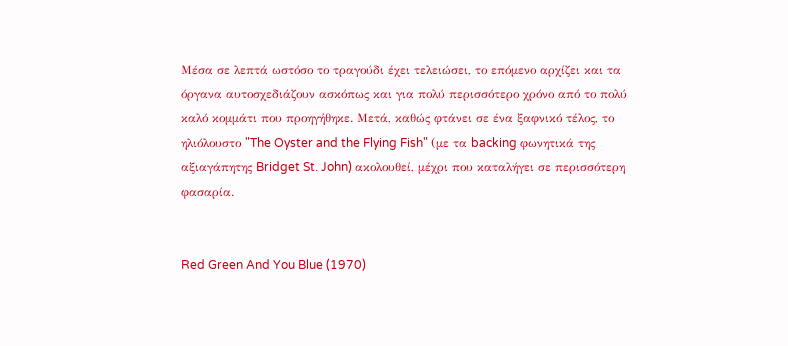Μέσα σε λεπτά ωστόσο το τραγούδι έχει τελειώσει, το επόμενο αρχίζει και τα όργανα αυτοσχεδιάζουν ασκόπως και για πολύ περισσότερο χρόνο από το πολύ καλό κομμάτι που προηγήθηκε. Μετά, καθώς φτάνει σε ένα ξαφνικό τέλος, το ηλιόλουστο "The Oyster and the Flying Fish" (με τα backing φωνητικά της αξιαγάπητης Bridget St. John) ακολουθεί, μέχρι που καταλήγει σε περισσότερη φασαρία.


Red Green And You Blue (1970)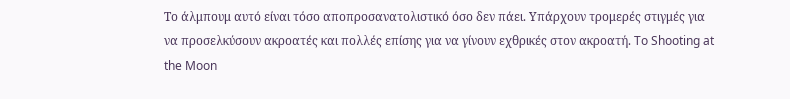Το άλμπουμ αυτό είναι τόσο αποπροσανατολιστικό όσο δεν πάει. Υπάρχουν τρομερές στιγμές για να προσελκύσουν ακροατές και πολλές επίσης για να γίνουν εχθρικές στον ακροατή. To Shooting at the Moon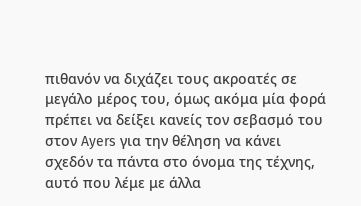πιθανόν να διχάζει τους ακροατές σε μεγάλο μέρος του, όμως ακόμα μία φορά πρέπει να δείξει κανείς τον σεβασμό του στον Ayers για την θέληση να κάνει σχεδόν τα πάντα στο όνομα της τέχνης, αυτό που λέμε με άλλα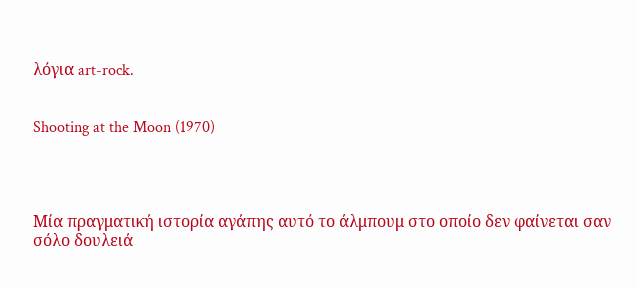λόγια art-rock.


Shooting at the Moon (1970)




Μία πραγματική ιστορία αγάπης αυτό το άλμπουμ στο οποίο δεν φαίνεται σαν σόλο δουλειά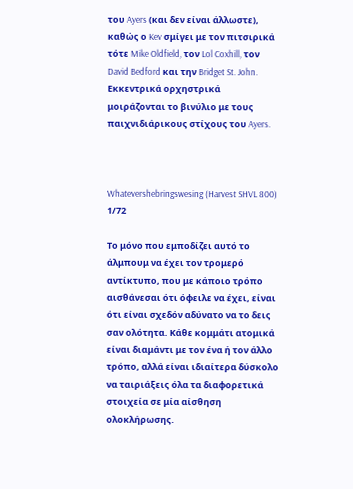του Ayers (και δεν είναι άλλωστε), καθώς ο Kev σμίγει με τον πιτσιρικά τότε Mike Oldfield, τον Lol Coxhill, τον David Bedford και την Bridget St. John. Εκκεντρικά ορχηστρικά μοιράζονται το βινύλιο με τους παιχνιδιάρικους στίχους του Ayers.



Whatevershebringswesing (Harvest SHVL 800) 1/72

Το μόνο που εμποδίζει αυτό το άλμπουμ να έχει τον τρομερό αντίκτυπο, που με κάποιο τρόπο αισθάνεσαι ότι όφειλε να έχει, είναι ότι είναι σχεδόν αδύνατο να το δεις σαν ολότητα. Κάθε κομμάτι ατομικά είναι διαμάντι με τον ένα ή τον άλλο τρόπο, αλλά είναι ιδιαίτερα δύσκολο να ταιριάξεις όλα τα διαφορετικά στοιχεία σε μία αίσθηση ολοκλήρωσης.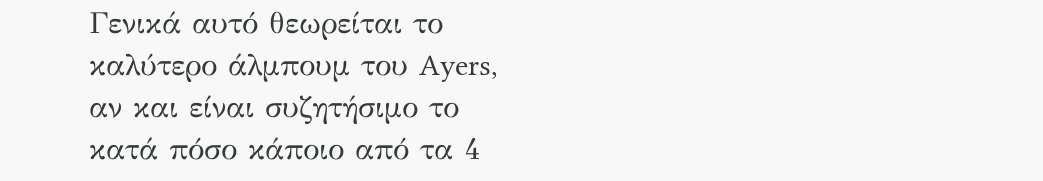Γενικά αυτό θεωρείται το καλύτερο άλμπουμ του Ayers, αν και είναι συζητήσιμο το κατά πόσο κάποιο από τα 4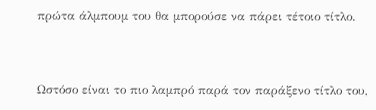πρώτα άλμπουμ του θα μπορούσε να πάρει τέτοιο τίτλο.


Ωστόσο είναι το πιο λαμπρό παρά τον παράξενο τίτλο του,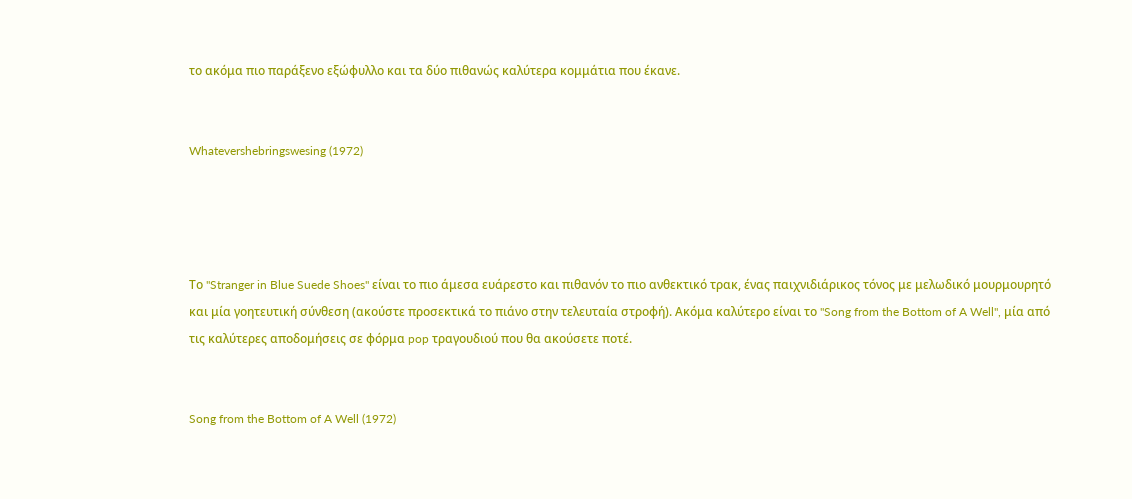το ακόμα πιο παράξενο εξώφυλλο και τα δύο πιθανώς καλύτερα κομμάτια που έκανε.


Whatevershebringswesing (1972)




Το "Stranger in Blue Suede Shoes" είναι το πιο άμεσα ευάρεστο και πιθανόν το πιο ανθεκτικό τρακ, ένας παιχνιδιάρικος τόνος με μελωδικό μουρμουρητό και μία γοητευτική σύνθεση (ακούστε προσεκτικά το πιάνο στην τελευταία στροφή). Ακόμα καλύτερο είναι το "Song from the Bottom of A Well", μία από τις καλύτερες αποδομήσεις σε φόρμα pop τραγουδιού που θα ακούσετε ποτέ.


Song from the Bottom of A Well (1972)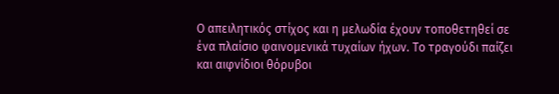Ο απειλητικός στίχος και η μελωδία έχουν τοποθετηθεί σε ένα πλαίσιο φαινομενικά τυχαίων ήχων. Το τραγούδι παίζει και αιφνίδιοι θόρυβοι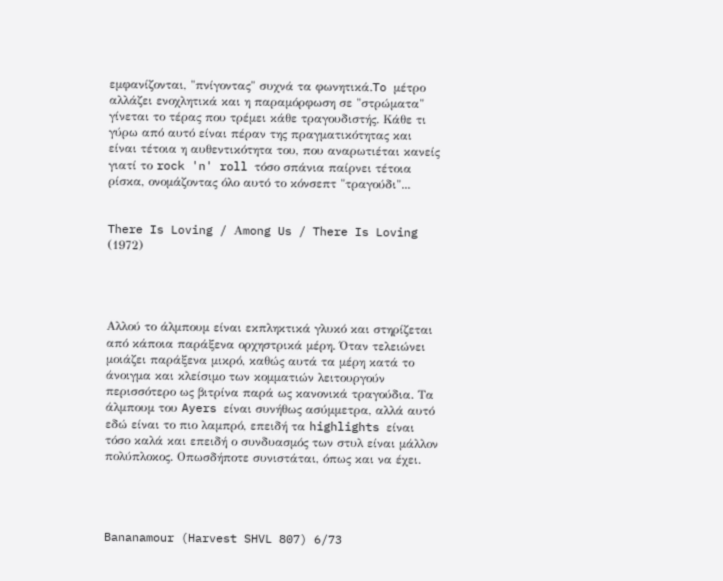εμφανίζονται, "πνίγοντας" συχνά τα φωνητικά.To μέτρο αλλάζει ενοχλητικά και η παραμόρφωση σε "στρώματα" γίνεται το τέρας που τρέμει κάθε τραγουδιστής. Κάθε τι γύρω από αυτό είναι πέραν της πραγματικότητας και είναι τέτοια η αυθεντικότητα του, που αναρωτιέται κανείς γιατί το rock 'n' roll τόσο σπάνια παίρνει τέτοια ρίσκα, ονομάζοντας όλο αυτό το κόνσεπτ "τραγούδι"...


There Is Loving / Αmong Us / There Is Loving (1972)




Αλλού το άλμπουμ είναι εκπληκτικά γλυκό και στηρίζεται από κάποια παράξενα ορχηστρικά μέρη. Όταν τελειώνει μοιάζει παράξενα μικρό, καθώς αυτά τα μέρη κατά το άνοιγμα και κλείσιμο των κομματιών λειτουργούν περισσότερο ως βιτρίνα παρά ως κανονικά τραγούδια. Τα άλμπουμ του Ayers είναι συνήθως ασύμμετρα, αλλά αυτό εδώ είναι το πιο λαμπρό, επειδή τα highlights είναι τόσο καλά και επειδή ο συνδυασμός των στυλ είναι μάλλον πολύπλοκος. Οπωσδήποτε συνιστάται, όπως και να έχει.




Bananamour (Harvest SHVL 807) 6/73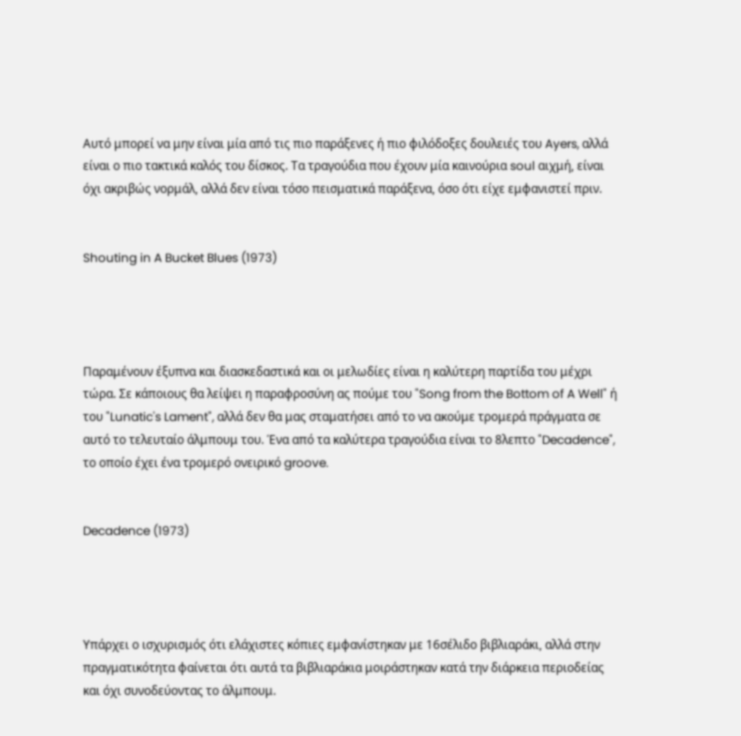Αυτό μπορεί να μην είναι μία από τις πιο παράξενες ή πιο φιλόδοξες δουλειές του Ayers, αλλά είναι ο πιο τακτικά καλός του δίσκος. Τα τραγούδια που έχουν μία καινούρια soul αιχμή, είναι όχι ακριβώς νορμάλ, αλλά δεν είναι τόσο πεισματικά παράξενα, όσο ότι είχε εμφανιστεί πριν.


Shouting in A Bucket Blues (1973)




Παραμένουν έξυπνα και διασκεδαστικά και οι μελωδίες είναι η καλύτερη παρτίδα του μέχρι τώρα. Σε κάποιους θα λείψει η παραφροσύνη ας πούμε του "Song from the Bottom of A Well" ή του "Lunatic's Lament", αλλά δεν θα μας σταματήσει από το να ακούμε τρομερά πράγματα σε αυτό το τελευταίο άλμπουμ του. Ένα από τα καλύτερα τραγούδια είναι το 8λεπτο "Decadence", το οποίο έχει ένα τρομερό ονειρικό groove.


Decadence (1973)




Υπάρχει ο ισχυρισμός ότι ελάχιστες κόπιες εμφανίστηκαν με 16σέλιδο βιβλιαράκι, αλλά στην πραγματικότητα φαίνεται ότι αυτά τα βιβλιαράκια μοιράστηκαν κατά την διάρκεια περιοδείας και όχι συνοδεύοντας το άλμπουμ.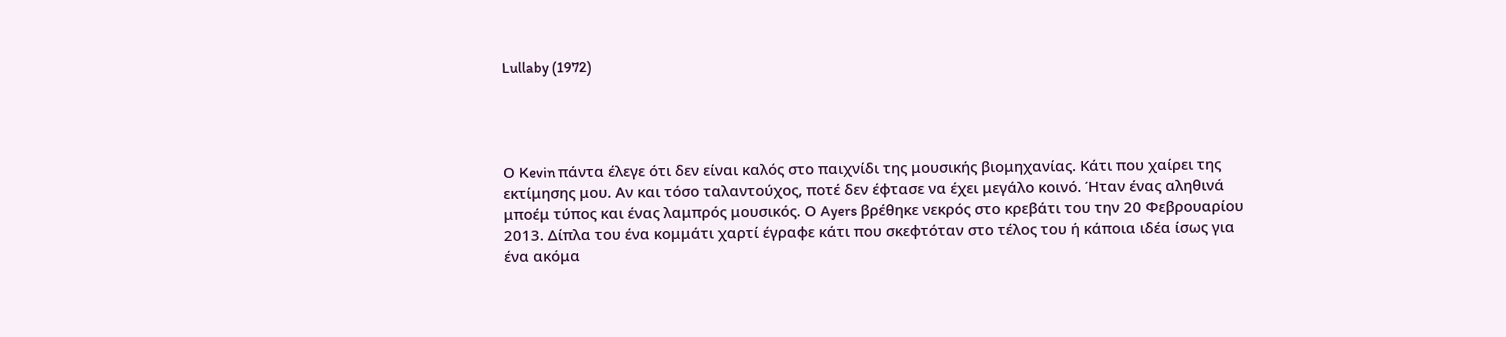Lullaby (1972)




Ο Kevin πάντα έλεγε ότι δεν είναι καλός στο παιχνίδι της μουσικής βιομηχανίας. Κάτι που χαίρει της εκτίμησης μου. Αν και τόσο ταλαντούχος, ποτέ δεν έφτασε να έχει μεγάλο κοινό. Ήταν ένας αληθινά μποέμ τύπος και ένας λαμπρός μουσικός. Ο Ayers βρέθηκε νεκρός στο κρεβάτι του την 20 Φεβρουαρίου 2013. Δίπλα του ένα κομμάτι χαρτί έγραφε κάτι που σκεφτόταν στο τέλος του ή κάποια ιδέα ίσως για ένα ακόμα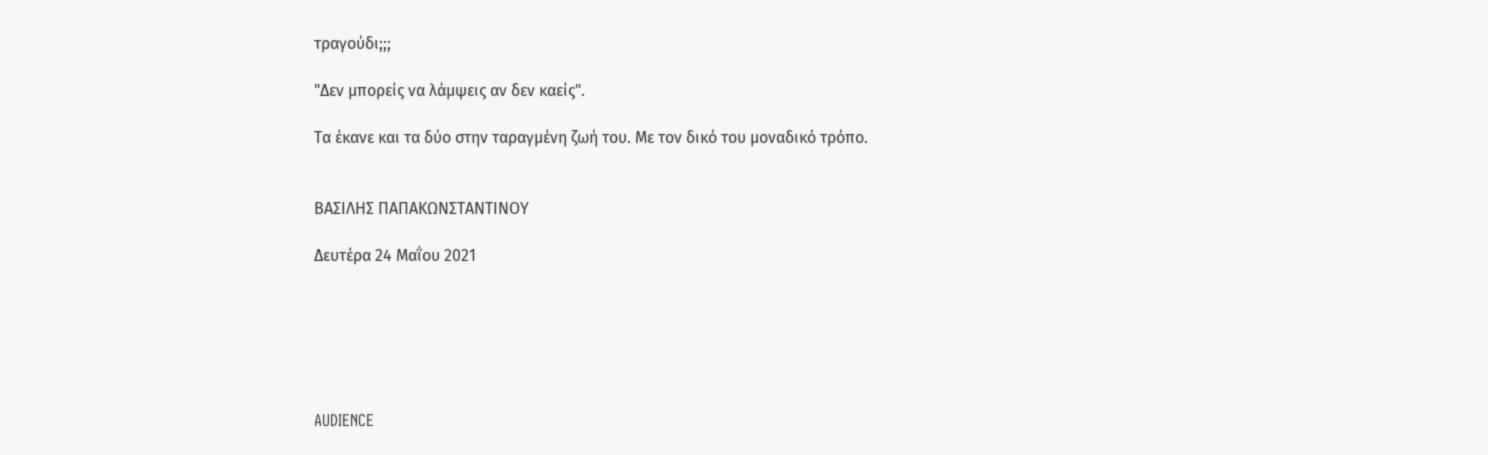τραγούδι;;;

"Δεν μπορείς να λάμψεις αν δεν καείς".

Τα έκανε και τα δύο στην ταραγμένη ζωή του. Με τον δικό του μοναδικό τρόπο.


ΒΑΣΙΛΗΣ ΠΑΠΑΚΩΝΣΤΑΝΤΙΝΟΥ

Δευτέρα 24 Μαΐου 2021






AUDIENCE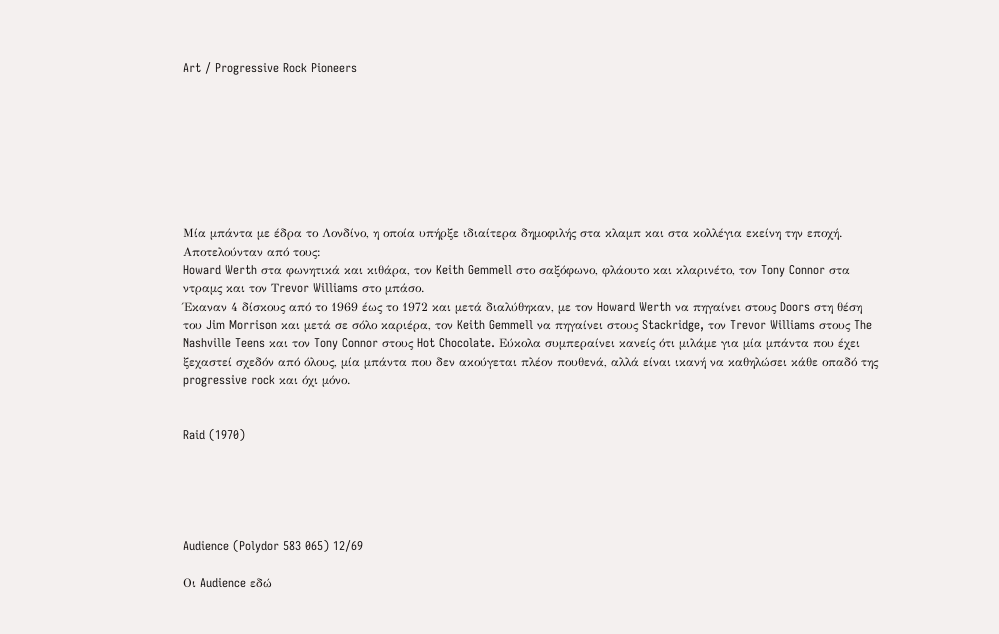Art / Progressive Rock Pioneers








Μία μπάντα με έδρα το Λονδίνο, η οποία υπήρξε ιδιαίτερα δημοφιλής στα κλαμπ και στα κολλέγια εκείνη την εποχή. Αποτελούνταν από τους:
Howard Werth στα φωνητικά και κιθάρα, τον Keith Gemmell στο σαξόφωνο, φλάουτο και κλαρινέτο, τον Tony Connor στα ντραμς και τον Τrevor Williams στο μπάσο.
Έκαναν 4 δίσκους από το 1969 έως το 1972 και μετά διαλύθηκαν, με τον Howard Werth να πηγαίνει στους Doors στη θέση του Jim Morrison και μετά σε σόλο καριέρα, τον Keith Gemmell να πηγαίνει στους Stackridge, τον Trevor Williams στους The Nashville Teens και τον Tony Connor στους Hot Chocolate. Εύκολα συμπεραίνει κανείς ότι μιλάμε για μία μπάντα που έχει ξεχαστεί σχεδόν από όλους, μία μπάντα που δεν ακούγεται πλέον πουθενά, αλλά είναι ικανή να καθηλώσει κάθε οπαδό της progressive rock και όχι μόνο.


Raid (1970)





Audience (Polydor 583 065) 12/69

Οι Audience εδώ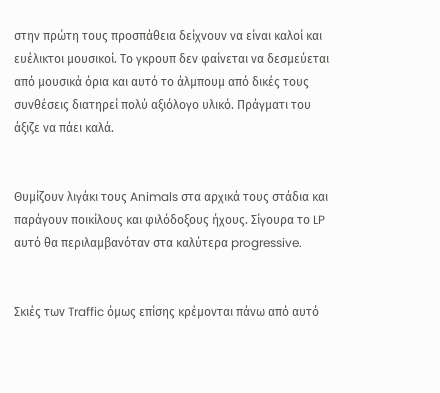στην πρώτη τους προσπάθεια δείχνουν να είναι καλοί και ευέλικτοι μουσικοί. Το γκρουπ δεν φαίνεται να δεσμεύεται από μουσικά όρια και αυτό το άλμπουμ από δικές τους συνθέσεις διατηρεί πολύ αξιόλογο υλικό. Πράγματι του άξιζε να πάει καλά.


Θυμίζουν λιγάκι τους Animals στα αρχικά τους στάδια και παράγουν ποικίλους και φιλόδοξους ήχους. Σίγουρα το LP αυτό θα περιλαμβανόταν στα καλύτερα progressive.


Σκιές των Traffic όμως επίσης κρέμονται πάνω από αυτό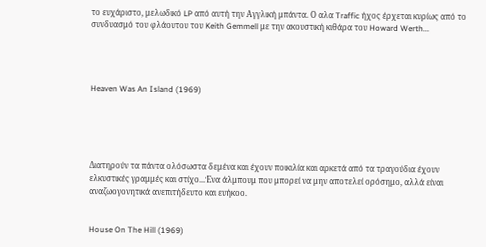το ευχάριστο, μελωδικό LP από αυτή την Αγγλική μπάντα. Ο αλα Traffic ήχος έρχεται κυρίως από το συνδυασμό του φλάουτου του Keith Gemmell με την ακουστική κιθάρα του Howard Werth...




Heaven Was An Island (1969)





Διατηρούν τα πάντα ολόσωστα δεμένα και έχουν ποικιλία και αρκετά από τα τραγούδια έχουν ελκυστικές γραμμές και στίχο...Ένα άλμπουμ που μπορεί να μην αποτελεί ορόσημο, αλλά είναι αναζωογονητικά ανεπιτήδευτο και ευήκοο.


House On The Hill (1969)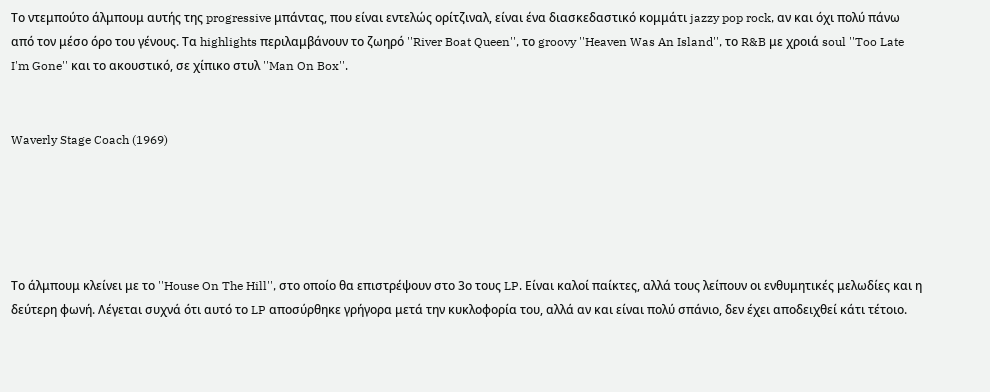Το ντεμπούτο άλμπουμ αυτής της progressive μπάντας, που είναι εντελώς ορίτζιναλ, είναι ένα διασκεδαστικό κομμάτι jazzy pop rock, αν και όχι πολύ πάνω από τον μέσο όρο του γένους. Τα highlights περιλαμβάνουν το ζωηρό ''River Boat Queen'', το groovy ''Heaven Was An Island'', το R&B με χροιά soul ''Too Late I'm Gone'' και το ακουστικό, σε χίπικο στυλ ''Man On Box''.


Waverly Stage Coach (1969)





Το άλμπουμ κλείνει με το ''House On The Hill'', στο οποίο θα επιστρέψουν στο 3ο τους LP. Είναι καλοί παίκτες, αλλά τους λείπουν οι ενθυμητικές μελωδίες και η δεύτερη φωνή. Λέγεται συχνά ότι αυτό το LP αποσύρθηκε γρήγορα μετά την κυκλοφορία του, αλλά αν και είναι πολύ σπάνιο, δεν έχει αποδειχθεί κάτι τέτοιο.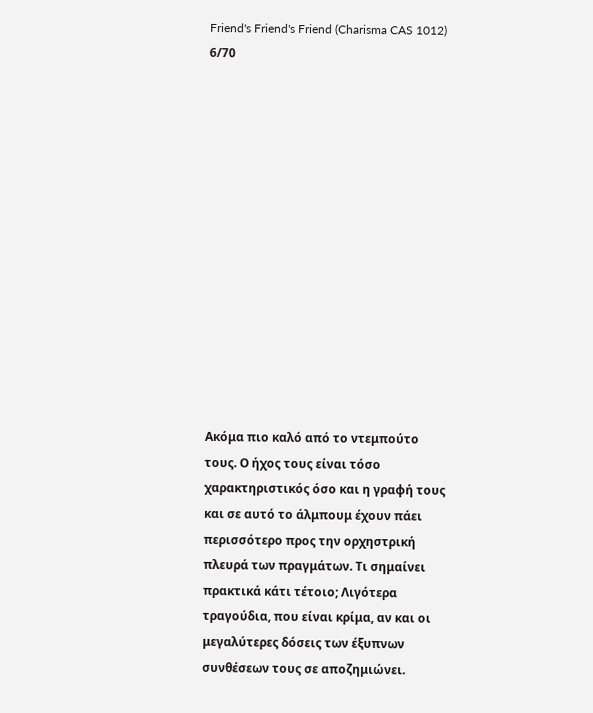Friend's Friend's Friend (Charisma CAS 1012) 6/70














Ακόμα πιο καλό από το ντεμπούτο τους. Ο ήχος τους είναι τόσο χαρακτηριστικός όσο και η γραφή τους και σε αυτό το άλμπουμ έχουν πάει περισσότερο προς την ορχηστρική πλευρά των πραγμάτων. Τι σημαίνει πρακτικά κάτι τέτοιο; Λιγότερα τραγούδια, που είναι κρίμα, αν και οι μεγαλύτερες δόσεις των έξυπνων συνθέσεων τους σε αποζημιώνει.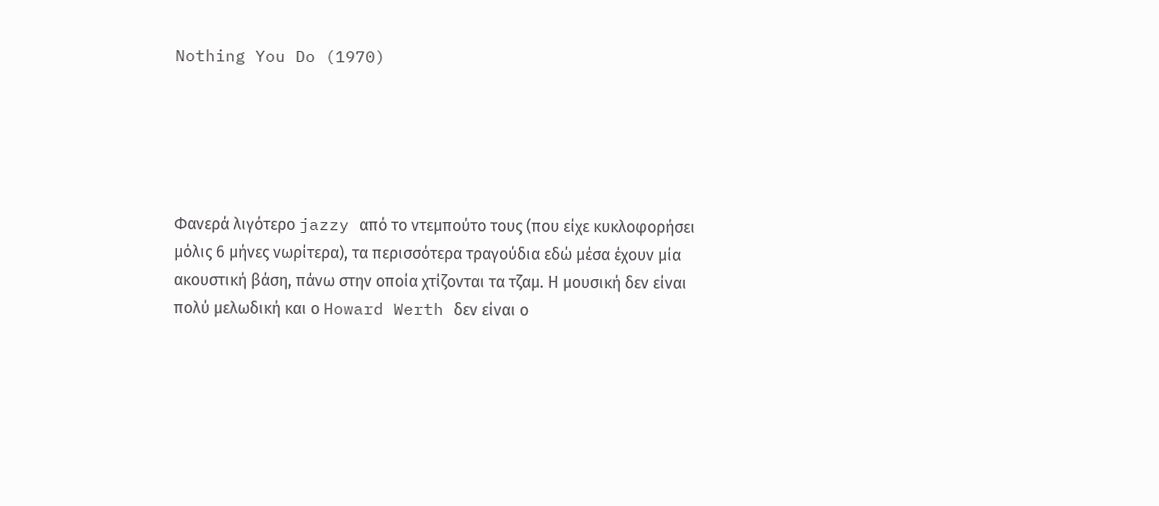Nothing You Do (1970)





Φανερά λιγότερο jazzy από το ντεμπούτο τους (που είχε κυκλοφορήσει μόλις 6 μήνες νωρίτερα), τα περισσότερα τραγούδια εδώ μέσα έχουν μία ακουστική βάση, πάνω στην οποία χτίζονται τα τζαμ. Η μουσική δεν είναι πολύ μελωδική και ο Howard Werth δεν είναι ο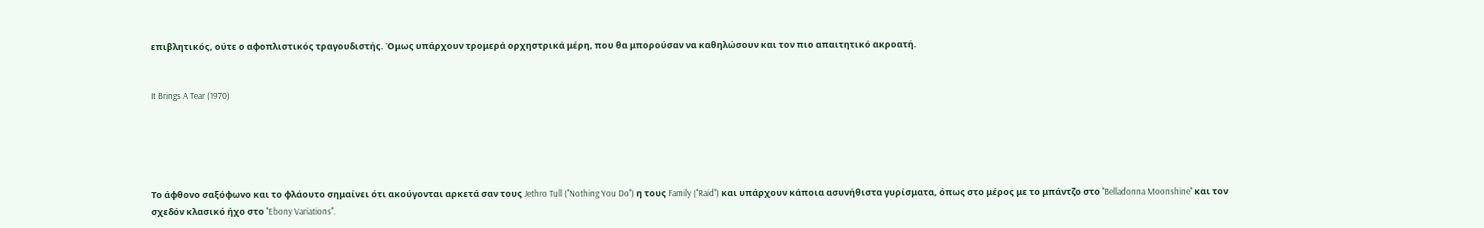επιβλητικός, ούτε ο αφοπλιστικός τραγουδιστής. Όμως υπάρχουν τρομερά ορχηστρικά μέρη, που θα μπορούσαν να καθηλώσουν και τον πιο απαιτητικό ακροατή.


It Brings A Tear (1970)





Το άφθονο σαξόφωνο και το φλάουτο σημαίνει ότι ακούγονται αρκετά σαν τους Jethro Tull (''Nothing You Do'') η τους Family (''Raid'') και υπάρχουν κάποια ασυνήθιστα γυρίσματα, όπως στο μέρος με το μπάντζο στο ''Belladonna Moonshine'' και τον σχεδόν κλασικό ήχο στο ''Ebony Variations''.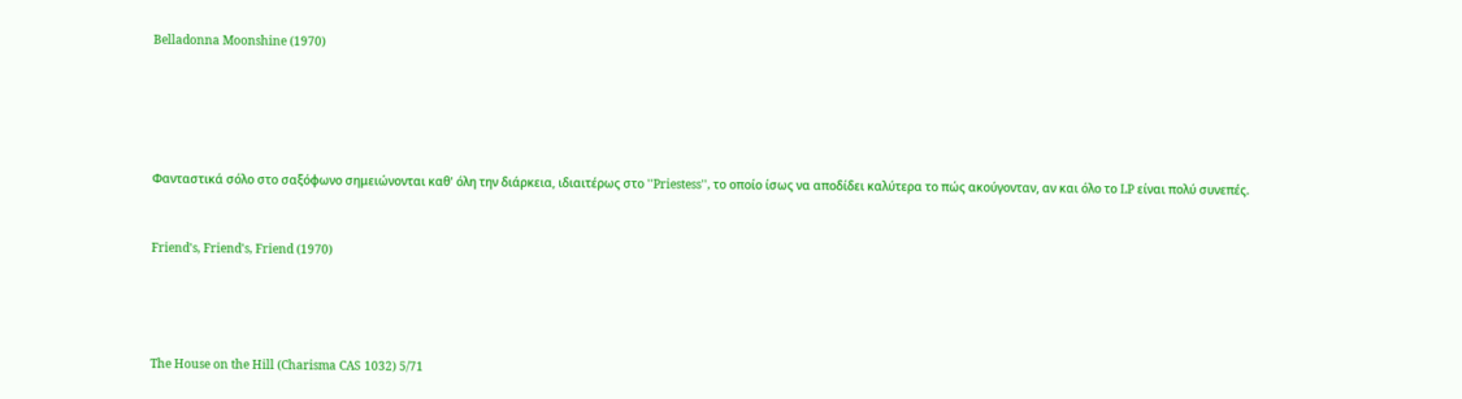Belladonna Moonshine (1970)





Φανταστικά σόλο στο σαξόφωνο σημειώνονται καθ' όλη την διάρκεια, ιδιαιτέρως στο ''Priestess'', το οποίο ίσως να αποδίδει καλύτερα το πώς ακούγονταν, αν και όλο το LP είναι πολύ συνεπές.


Friend's, Friend's, Friend (1970)




The House on the Hill (Charisma CAS 1032) 5/71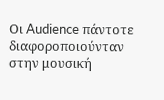Οι Audience πάντοτε διαφοροποιούνταν στην μουσική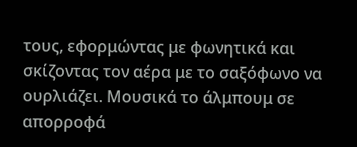τους, εφορμώντας με φωνητικά και σκίζοντας τον αέρα με το σαξόφωνο να ουρλιάζει. Μουσικά το άλμπουμ σε απορροφά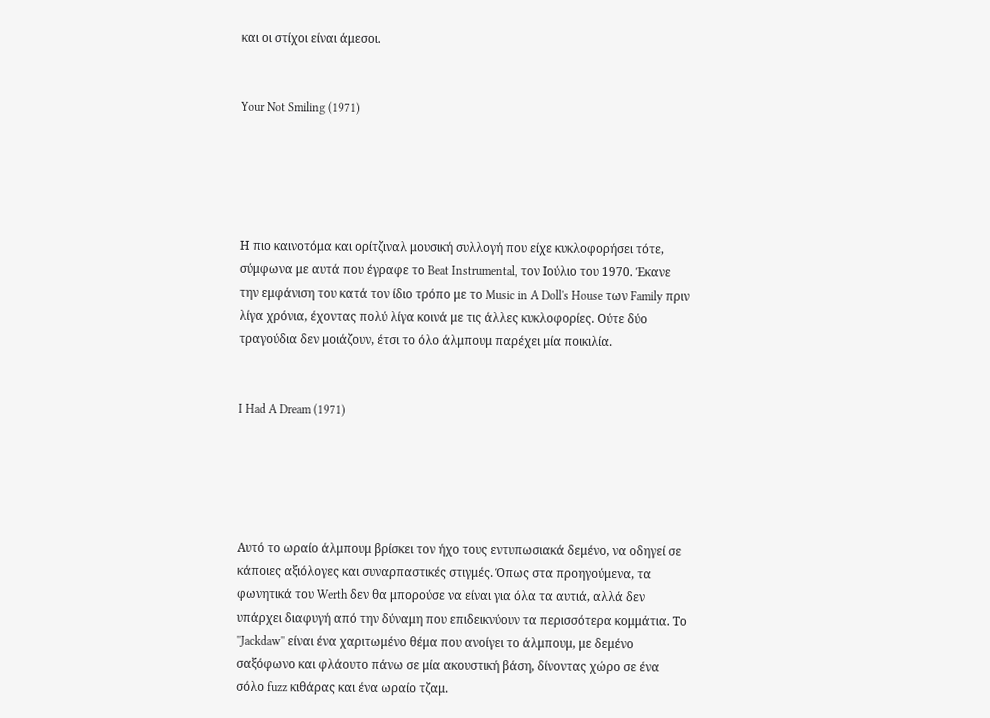και οι στίχοι είναι άμεσοι.


Your Not Smiling (1971)





Η πιο καινοτόμα και ορίτζιναλ μουσική συλλογή που είχε κυκλοφορήσει τότε, σύμφωνα με αυτά που έγραφε το Beat Instrumental, τον Ιούλιο του 1970. Έκανε την εμφάνιση του κατά τον ίδιο τρόπο με το Music in A Doll's House των Family πριν λίγα χρόνια, έχοντας πολύ λίγα κοινά με τις άλλες κυκλοφορίες. Ούτε δύο τραγούδια δεν μοιάζουν, έτσι το όλο άλμπουμ παρέχει μία ποικιλία.


I Had A Dream (1971)





Αυτό το ωραίο άλμπουμ βρίσκει τον ήχο τους εντυπωσιακά δεμένο, να οδηγεί σε κάποιες αξιόλογες και συναρπαστικές στιγμές. Όπως στα προηγούμενα, τα φωνητικά του Werth δεν θα μπορούσε να είναι για όλα τα αυτιά, αλλά δεν υπάρχει διαφυγή από την δύναμη που επιδεικνύουν τα περισσότερα κομμάτια. Το ''Jackdaw'' είναι ένα χαριτωμένο θέμα που ανοίγει το άλμπουμ, με δεμένο σαξόφωνο και φλάουτο πάνω σε μία ακουστική βάση, δίνοντας χώρο σε ένα σόλο fuzz κιθάρας και ένα ωραίο τζαμ.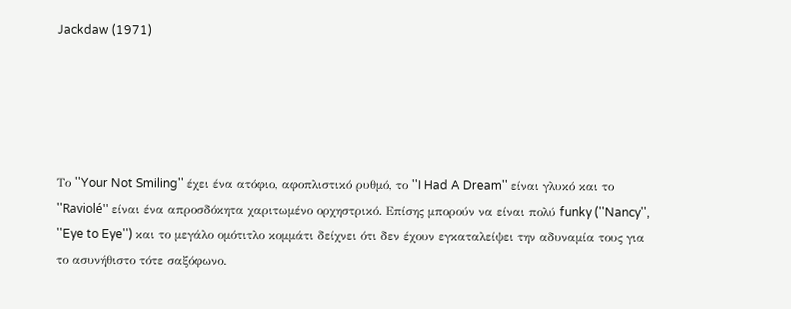Jackdaw (1971)





Το ''Your Not Smiling'' έχει ένα ατόφιο, αφοπλιστικό ρυθμό, το ''I Had A Dream'' είναι γλυκό και το ''Raviolé'' είναι ένα απροσδόκητα χαριτωμένο ορχηστρικό. Επίσης μπορούν να είναι πολύ funky (''Nancy'', ''Eye to Eye'') και το μεγάλο ομότιτλο κομμάτι δείχνει ότι δεν έχουν εγκαταλείψει την αδυναμία τους για το ασυνήθιστο τότε σαξόφωνο.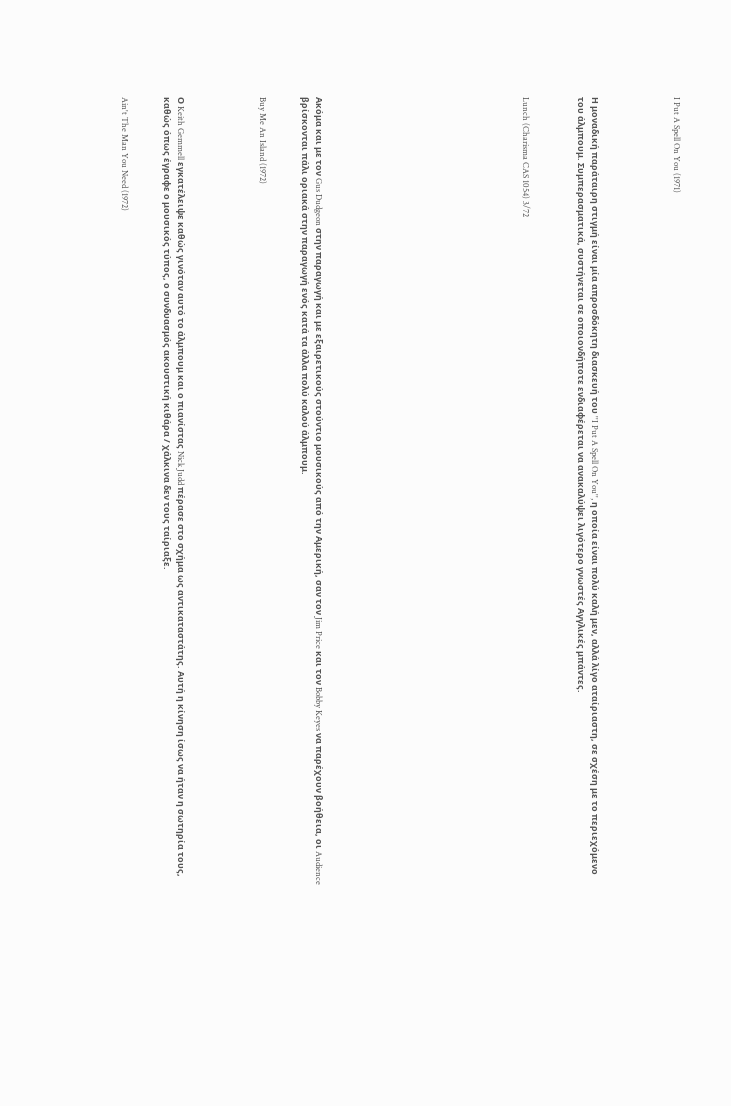I Put A Spell On You (1971)





Η μοναδική παράταιρη στιγμή είναι μία απροσδόκητη διασκευή του ''I Put A Spell On You'', η οποία είναι πολύ καλή μεν, αλλά λίγο αταίριαστη, σε σχέση με το περιεχόμενο του άλμπουμ. Συμπερασματικά, συστήνεται σε οποιονδήποτε ενδιαφέρεται να ανακαλύψει λιγότερο γνωστές Αγγλικές μπάντες.



Lunch (Charisma CAS 1054) 3/72














Ακόμα και με τον Gus Dudgeon στην παραγωγή και με εξαιρετικούς στούντιο μουσικούς από την Αμερική, σαν τον Jim Price και τον Bobby Keyes να παρέχουν βοήθεια, οι Audience βρίσκονται πάλι οριακά στην παραγωγή ενός κατά τα άλλα πολύ καλού άλμπουμ.


Buy Me An Island (1972)





Ο Keith Gemmell εγκατέλειψε καθώς γινόταν αυτό το άλμπουμ και ο πιανίστας Nick Judd πέρασε στο σχήμα ως αντικαταστάτης. Αυτή η κίνηση ίσως να ήταν η σωτηρία τους, καθώς όπως έγραφε ο μουσικός τύπος, ο συνδυασμός ακουστική κιθάρα / χάλκινα δεν τους ταίριαξε.


Ain't The Man You Need (1972)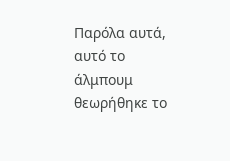Παρόλα αυτά, αυτό το άλμπουμ θεωρήθηκε το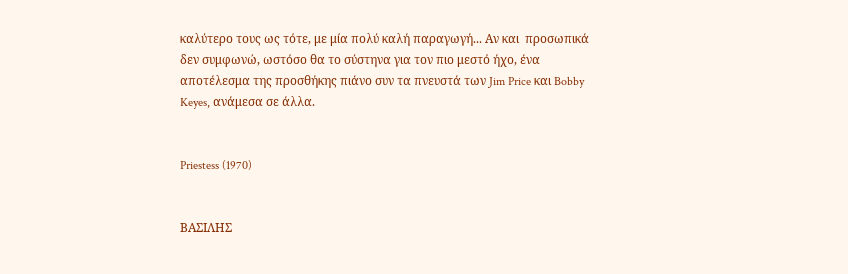καλύτερο τους ως τότε, με μία πολύ καλή παραγωγή... Αν και  προσωπικά δεν συμφωνώ, ωστόσο θα το σύστηνα για τον πιο μεστό ήχο, ένα αποτέλεσμα της προσθήκης πιάνο συν τα πνευστά των Jim Price και Bobby Keyes, ανάμεσα σε άλλα.


Priestess (1970)


ΒΑΣΙΛΗΣ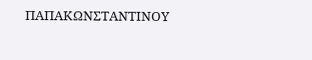ΠΑΠΑΚΩΝΣΤΑΝΤΙΝΟΥ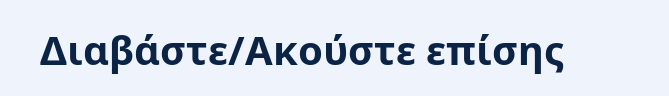Διαβάστε/Ακούστε επίσης